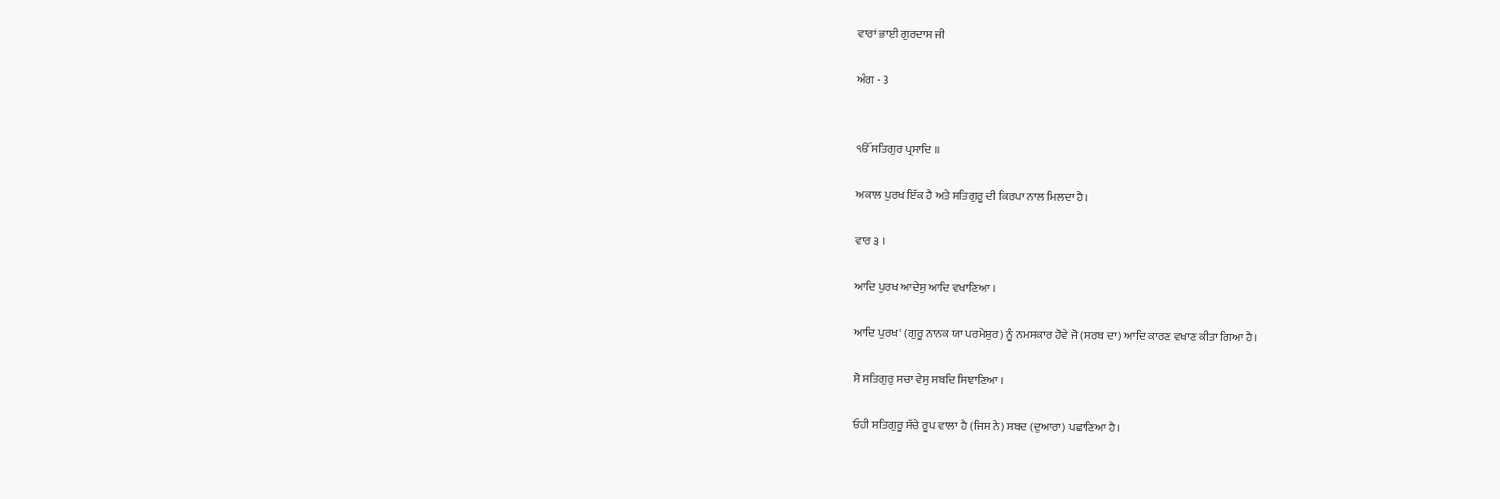ਵਾਰਾਂ ਭਾਈ ਗੁਰਦਾਸ ਜੀ

ਅੰਗ - 3


ੴ ਸਤਿਗੁਰ ਪ੍ਰਸਾਦਿ ॥

ਅਕਾਲ ਪੁਰਖ ਇੱਕ ਹੈ ਅਤੇ ਸਤਿਗੁਰੂ ਦੀ ਕਿਰਪਾ ਨਾਲ ਮਿਲਦਾ ਹੈ।

ਵਾਰ ੩ ।

ਆਦਿ ਪੁਰਖ ਆਦੇਸੁ ਆਦਿ ਵਖਾਣਿਆ ।

ਆਦਿ ਪੁਰਖ' (ਗੁਰੂ ਨਾਨਕ ਯਾ ਪਰਮੇਸ਼ੁਰ) ਨੂੰ ਨਮਸਕਾਰ ਹੋਵੇ ਜੋ (ਸਰਬ ਦਾ) ਆਦਿ ਕਾਰਣ ਵਖਾਣ ਕੀਤਾ ਗਿਆ ਹੈ।

ਸੋ ਸਤਿਗੁਰੁ ਸਚਾ ਵੇਸੁ ਸਬਦਿ ਸਿਞਾਣਿਆ ।

ਓਹੀ ਸਤਿਗੁਰੂ ਸੱਚੇ ਰੂਪ ਵਾਲਾ ਹੈ (ਜਿਸ ਨੇ) ਸਬਦ (ਦੁਆਰਾ) ਪਛਾਣਿਆ ਹੈ।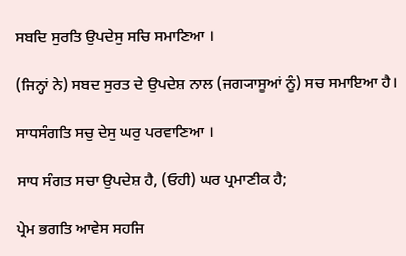ਸਬਦਿ ਸੁਰਤਿ ਉਪਦੇਸੁ ਸਚਿ ਸਮਾਣਿਆ ।

(ਜਿਨ੍ਹਾਂ ਨੇ) ਸਬਦ ਸੁਰਤ ਦੇ ਉਪਦੇਸ਼ ਨਾਲ (ਜਗ੍ਯਾਸੂਆਂ ਨੂੰ) ਸਚ ਸਮਾਇਆ ਹੈ।

ਸਾਧਸੰਗਤਿ ਸਚੁ ਦੇਸੁ ਘਰੁ ਪਰਵਾਣਿਆ ।

ਸਾਧ ਸੰਗਤ ਸਚਾ ਉਪਦੇਸ਼ ਹੈ, (ਓਹੀ) ਘਰ ਪ੍ਰਮਾਣੀਕ ਹੈ;

ਪ੍ਰੇਮ ਭਗਤਿ ਆਵੇਸ ਸਹਜਿ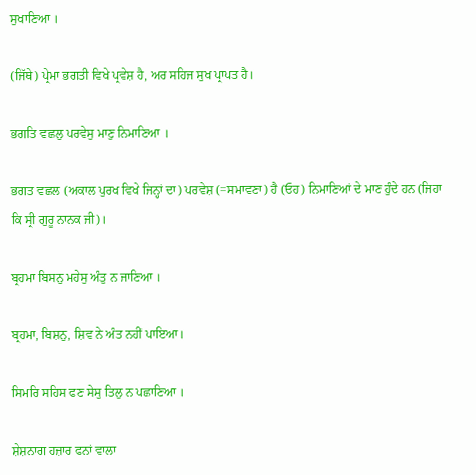ਸੁਖਾਣਿਆ ।

(ਜਿੱਥੇ) ਪ੍ਰੇਮਾ ਭਗਤੀ ਵਿਖੇ ਪ੍ਰਵੇਸ਼ ਹੈ, ਅਰ ਸਹਿਜ ਸੁਖ ਪ੍ਰਾਪਤ ਹੈ।

ਭਗਤਿ ਵਛਲੁ ਪਰਵੇਸੁ ਮਾਣੁ ਨਿਮਾਣਿਆ ।

ਭਗਤ ਵਛਲ (ਅਕਾਲ ਪੁਰਖ ਵਿਖੇ ਜਿਨ੍ਹਾਂ ਦਾ) ਪਰਵੇਸ਼ (=ਸਮਾਵਣਾ) ਹੈ (ਓਹ) ਨਿਮਾਣਿਆਂ ਦੇ ਮਾਣ ਹੁੰਦੇ ਹਨ (ਜਿਹਾ ਕਿ ਸ੍ਰੀ ਗੁਰੂ ਨਾਨਕ ਜੀ)।

ਬ੍ਰਹਮਾ ਬਿਸਨੁ ਮਹੇਸੁ ਅੰਤੁ ਨ ਜਾਣਿਆ ।

ਬ੍ਰਹਮਾ, ਬਿਸ਼ਨੁ, ਸ਼ਿਵ ਨੇ ਅੰਤ ਨਹੀਂ ਪਾਇਆ।

ਸਿਮਰਿ ਸਹਿਸ ਫਣ ਸੇਸੁ ਤਿਲੁ ਨ ਪਛਾਣਿਆ ।

ਸ਼ੇਸ਼ਨਾਗ ਹਜ਼ਾਰ ਫਨਾਂ ਵਾਲਾ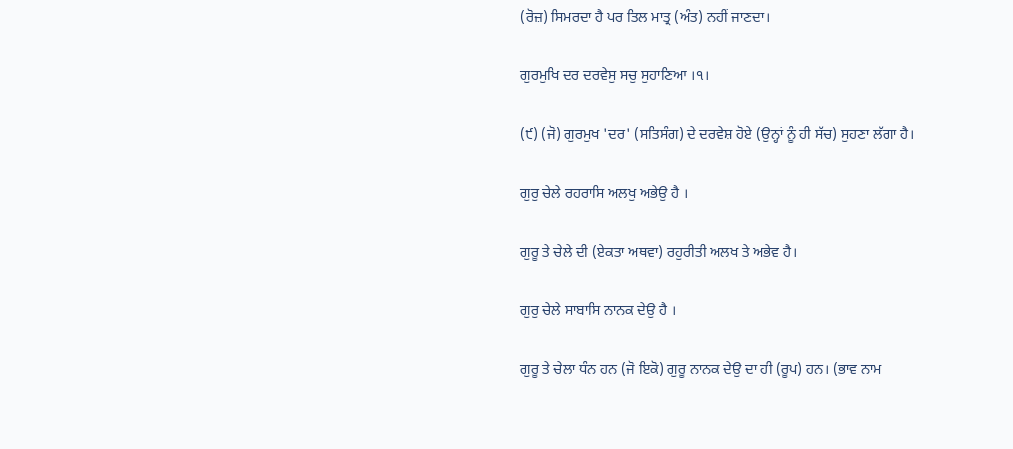(ਰੋਜ਼) ਸਿਮਰਦਾ ਹੈ ਪਰ ਤਿਲ ਮਾਤ੍ਰ (ਅੰਤ) ਨਹੀਂ ਜਾਣਦਾ।

ਗੁਰਮੁਖਿ ਦਰ ਦਰਵੇਸੁ ਸਚੁ ਸੁਹਾਣਿਆ ।੧।

(੯) (ਜੋ) ਗੁਰਮੁਖ 'ਦਰ' (ਸਤਿਸੰਗ) ਦੇ ਦਰਵੇਸ਼ ਹੋਏ (ਉਨ੍ਹਾਂ ਨੂੰ ਹੀ ਸੱਚ) ਸੁਹਣਾ ਲੱਗਾ ਹੈ।

ਗੁਰੁ ਚੇਲੇ ਰਹਰਾਸਿ ਅਲਖੁ ਅਭੇਉ ਹੈ ।

ਗੁਰੂ ਤੇ ਚੇਲੇ ਦੀ (ਏਕਤਾ ਅਥਵਾ) ਰਹੁਰੀਤੀ ਅਲਖ ਤੇ ਅਭੇਵ ਹੈ।

ਗੁਰੁ ਚੇਲੇ ਸਾਬਾਸਿ ਨਾਨਕ ਦੇਉ ਹੈ ।

ਗੁਰੂ ਤੇ ਚੇਲਾ ਧੰਨ ਹਨ (ਜੋ ਇਕੋ) ਗੁਰੂ ਨਾਨਕ ਦੇਉ ਦਾ ਹੀ (ਰੂਪ) ਹਨ। (ਭਾਵ ਨਾਮ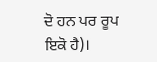ਦੋ ਹਨ ਪਰ ਰੂਪ ਇਕੋ ਹੈ)।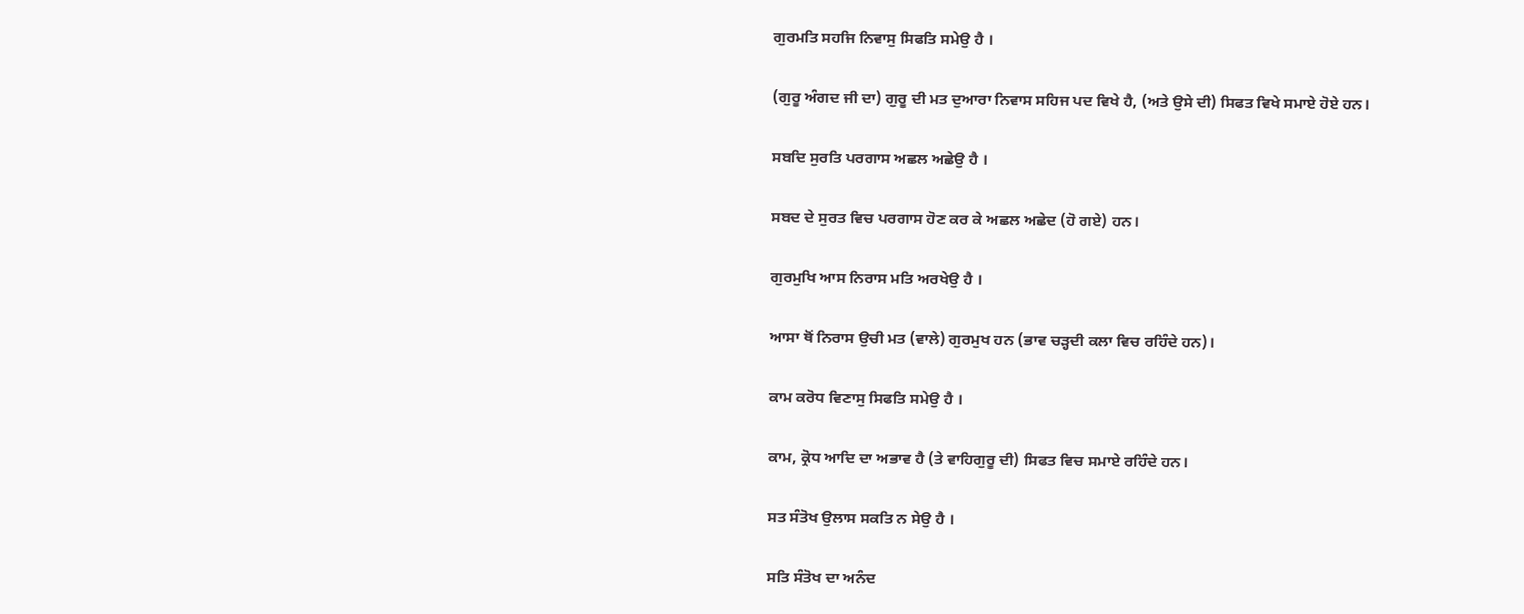ਗੁਰਮਤਿ ਸਹਜਿ ਨਿਵਾਸੁ ਸਿਫਤਿ ਸਮੇਉ ਹੈ ।

(ਗੁਰੂ ਅੰਗਦ ਜੀ ਦਾ) ਗੁਰੂ ਦੀ ਮਤ ਦੁਆਰਾ ਨਿਵਾਸ ਸਹਿਜ ਪਦ ਵਿਖੇ ਹੈ, (ਅਤੇ ਉਸੇ ਦੀ) ਸਿਫਤ ਵਿਖੇ ਸਮਾਏ ਹੋਏ ਹਨ।

ਸਬਦਿ ਸੁਰਤਿ ਪਰਗਾਸ ਅਛਲ ਅਛੇਉ ਹੈ ।

ਸਬਦ ਦੇ ਸੁਰਤ ਵਿਚ ਪਰਗਾਸ ਹੋਣ ਕਰ ਕੇ ਅਛਲ ਅਛੇਦ (ਹੋ ਗਏ) ਹਨ।

ਗੁਰਮੁਖਿ ਆਸ ਨਿਰਾਸ ਮਤਿ ਅਰਖੇਉ ਹੈ ।

ਆਸਾ ਥੋਂ ਨਿਰਾਸ ਉਚੀ ਮਤ (ਵਾਲੇ) ਗੁਰਮੁਖ ਹਨ (ਭਾਵ ਚੜ੍ਹਦੀ ਕਲਾ ਵਿਚ ਰਹਿੰਦੇ ਹਨ)।

ਕਾਮ ਕਰੋਧ ਵਿਣਾਸੁ ਸਿਫਤਿ ਸਮੇਉ ਹੈ ।

ਕਾਮ, ਕ੍ਰੋਧ ਆਦਿ ਦਾ ਅਭਾਵ ਹੈ (ਤੇ ਵਾਹਿਗੁਰੂ ਦੀ) ਸਿਫਤ ਵਿਚ ਸਮਾਏ ਰਹਿੰਦੇ ਹਨ।

ਸਤ ਸੰਤੋਖ ਉਲਾਸ ਸਕਤਿ ਨ ਸੇਉ ਹੈ ।

ਸਤਿ ਸੰਤੋਖ ਦਾ ਅਨੰਦ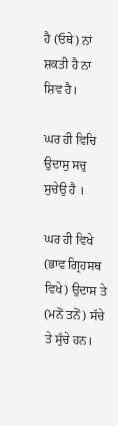ਹੈ (ਓਥੇ) ਨਾਂ ਸ਼ਕਤੀ ਹੈ ਨਾ ਸ਼ਿਵ ਹੈ।

ਘਰ ਹੀ ਵਿਚਿ ਉਦਾਸੁ ਸਚੁ ਸੁਚੇਉ ਹੈ ।

ਘਰ ਹੀ ਵਿਖੇ (ਭਾਵ ਗ੍ਰਿਹਸਥ ਵਿਖੇ) ਉਦਾਸ ਤੇ (ਮਨੋਂ ਤਨੋਂ) ਸੱਚੇ ਤੇ ਸੁੱਚੇ ਹਨ।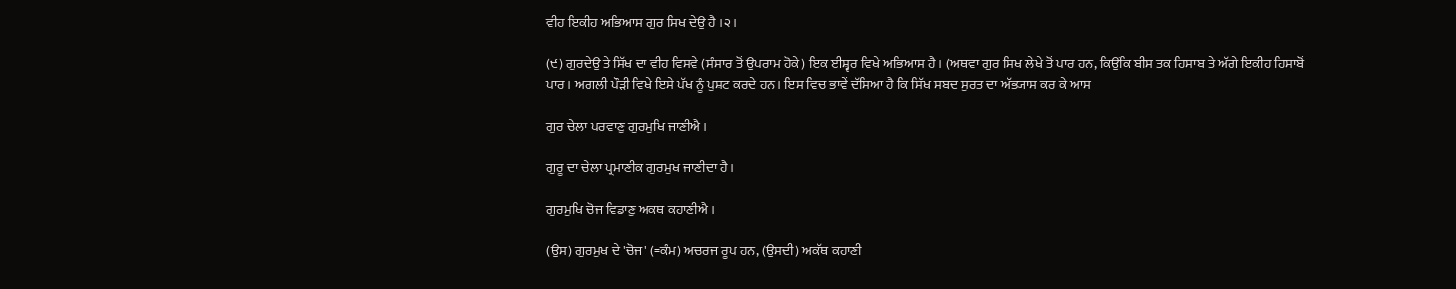ਵੀਹ ਇਕੀਹ ਅਭਿਆਸ ਗੁਰ ਸਿਖ ਦੇਉ ਹੈ ।੨।

(੯) ਗੁਰਦੇਉ ਤੇ ਸਿੱਖ ਦਾ ਵੀਹ ਵਿਸਵੇ (ਸੰਸਾਰ ਤੋਂ ਉਪਰਾਮ ਹੋਕੇ) ਇਕ ਈਸ਼੍ਵਰ ਵਿਖੇ ਅਭਿਆਸ ਹੈ। (ਅਥਵਾ ਗੁਰ ਸਿਖ ਲੇਖੇ ਤੋਂ ਪਾਰ ਹਨ, ਕਿਉਂਕਿ ਬੀਸ ਤਕ ਹਿਸਾਬ ਤੇ ਅੱਗੇ ਇਕੀਹ ਹਿਸਾਬੋਂ ਪਾਰ। ਅਗਲੀ ਪੌੜੀ ਵਿਖੇ ਇਸੇ ਪੱਖ ਨੂੰ ਪੁਸ਼ਟ ਕਰਦੇ ਹਨ। ਇਸ ਵਿਚ ਭਾਵੇਂ ਦੱਸਿਆ ਹੈ ਕਿ ਸਿੱਖ ਸਬਦ ਸੁਰਤ ਦਾ ਅੱਭ੍ਯਾਸ ਕਰ ਕੇ ਆਸ

ਗੁਰ ਚੇਲਾ ਪਰਵਾਣੁ ਗੁਰਮੁਖਿ ਜਾਣੀਐ ।

ਗੁਰੂ ਦਾ ਚੇਲਾ ਪ੍ਰਮਾਣੀਕ ਗੁਰਮੁਖ ਜਾਣੀਦਾ ਹੈ।

ਗੁਰਮੁਖਿ ਚੋਜ ਵਿਡਾਣੁ ਅਕਥ ਕਹਾਣੀਐ ।

(ਉਸ) ਗੁਰਮੁਖ ਦੇ 'ਚੋਜ' (=ਕੰਮ) ਅਚਰਜ ਰੂਪ ਹਨ, (ਉਸਦੀ) ਅਕੱਥ ਕਹਾਣੀ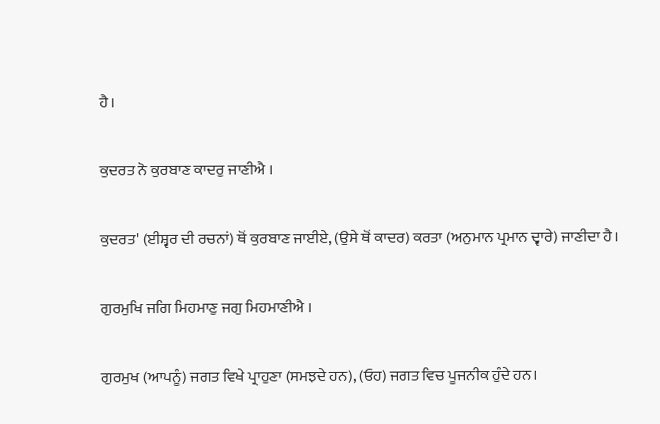ਹੈ।

ਕੁਦਰਤ ਨੋ ਕੁਰਬਾਣ ਕਾਦਰੁ ਜਾਣੀਐ ।

ਕੁਦਰਤ' (ਈਸ਼੍ਵਰ ਦੀ ਰਚਨਾਂ) ਥੋਂ ਕੁਰਬਾਣ ਜਾਈਏ, (ਉਸੇ ਥੋਂ ਕਾਦਰ) ਕਰਤਾ (ਅਨੁਮਾਨ ਪ੍ਰਮਾਨ ਦ੍ਵਾਰੇ) ਜਾਣੀਦਾ ਹੈ।

ਗੁਰਮੁਖਿ ਜਗਿ ਮਿਹਮਾਣੁ ਜਗੁ ਮਿਹਮਾਣੀਐ ।

ਗੁਰਮੁਖ (ਆਪਨੂੰ) ਜਗਤ ਵਿਖੇ ਪ੍ਰਾਹੁਣਾ (ਸਮਝਦੇ ਹਨ), (ਓਹ) ਜਗਤ ਵਿਚ ਪੂਜਨੀਕ ਹੁੰਦੇ ਹਨ।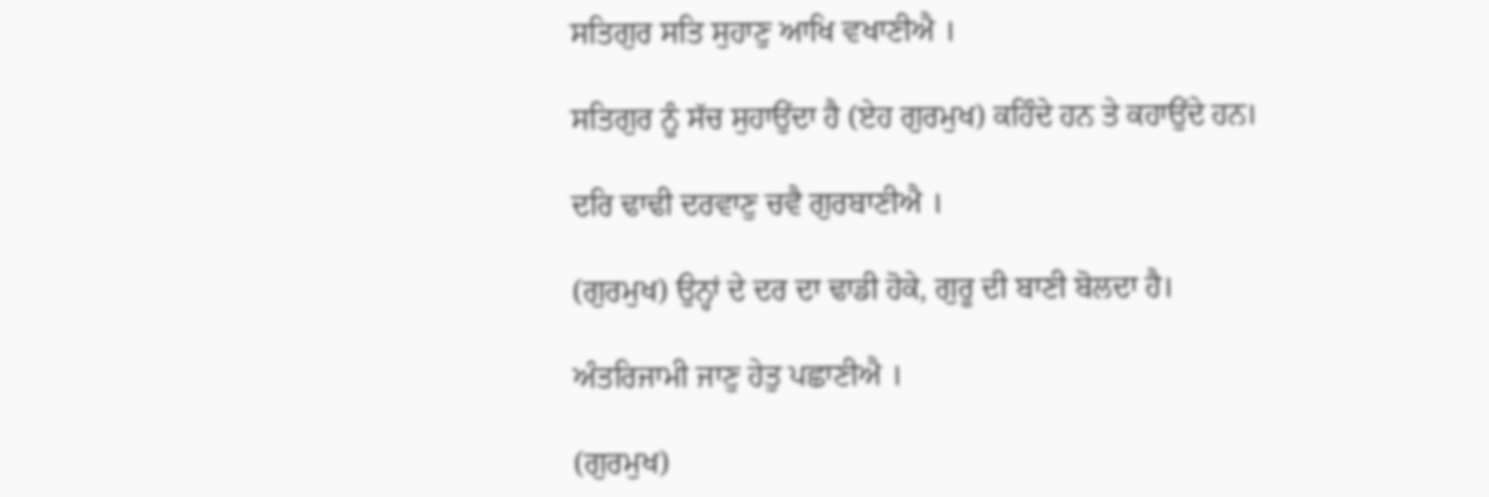ਸਤਿਗੁਰ ਸਤਿ ਸੁਹਾਣੁ ਆਖਿ ਵਖਾਣੀਐ ।

ਸਤਿਗੁਰ ਨੂੰ ਸੱਚ ਸੁਹਾਉਂਦਾ ਹੈ (ਏਹ ਗੁਰਮੁਖ) ਕਹਿੰਦੇ ਹਨ ਤੇ ਕਹਾਉਂਦੇ ਹਨ।

ਦਰਿ ਢਾਢੀ ਦਰਵਾਣੁ ਚਵੈ ਗੁਰਬਾਣੀਐ ।

(ਗੁਰਮੁਖ) ਉਨ੍ਹਾਂ ਦੇ ਦਰ ਦਾ ਢਾਡੀ ਹੋਕੇ, ਗੁਰੂ ਦੀ ਬਾਣੀ ਬੋਲਦਾ ਹੈ।

ਅੰਤਰਿਜਾਮੀ ਜਾਣੁ ਹੇਤੁ ਪਛਾਣੀਐ ।

(ਗੁਰਮੁਖ)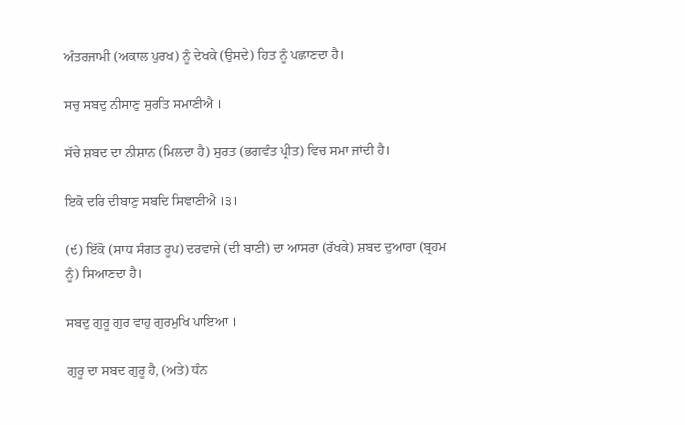ਅੰਤਰਜਾਮੀ (ਅਕਾਲ ਪੁਰਖ) ਨੂੰ ਦੇਖਕੇ (ਉਸਦੇ) ਹਿਤ ਨੂੰ ਪਛਾਣਦਾ ਹੈ।

ਸਚੁ ਸਬਦੁ ਨੀਸਾਣੁ ਸੁਰਤਿ ਸਮਾਣੀਐ ।

ਸੱਚੇ ਸ਼ਬਦ ਦਾ ਨੀਸ਼ਾਨ (ਮਿਲਦਾ ਹੈ) ਸੁਰਤ (ਭਗਵੰਤ ਪ੍ਰੀਤ) ਵਿਚ ਸਮਾ ਜਾਂਦੀ ਹੈ।

ਇਕੋ ਦਰਿ ਦੀਬਾਣੁ ਸਬਦਿ ਸਿਞਾਣੀਐ ।੩।

(੯) ਇੱਕੋ (ਸਾਧ ਸੰਗਤ ਰੂਪ) ਦਰਵਾਜੇ (ਦੀ ਬਾਣੀ) ਦਾ ਆਸਰਾ (ਰੱਖਕੇ) ਸ਼ਬਦ ਦੁਆਰਾ (ਬ੍ਰਹਮ ਨੂੰ) ਸਿਆਣਦਾ ਹੈ।

ਸਬਦੁ ਗੁਰੂ ਗੁਰ ਵਾਹੁ ਗੁਰਮੁਖਿ ਪਾਇਆ ।

ਗੁਰੂ ਦਾ ਸਬਦ ਗੁਰੂ ਹੈ, (ਅਤੇ) ਧੰਨ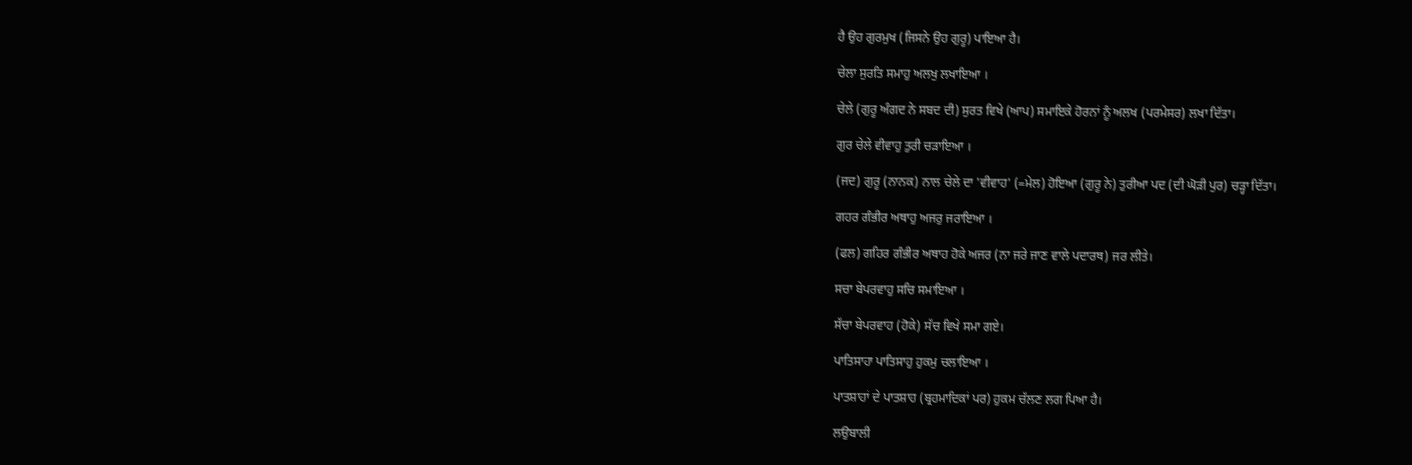ਹੈ ਉਹ ਗੁਰਮੁਖ (ਜਿਸਨੇ ਉਹ ਗੁਰੂ) ਪਾਇਆ ਹੈ।

ਚੇਲਾ ਸੁਰਤਿ ਸਮਾਹੁ ਅਲਖੁ ਲਖਾਇਆ ।

ਚੇਲੇ (ਗੁਰੂ ਅੰਗਦ ਨੇ ਸਬਦ ਦੀ) ਸੁਰਤ ਵਿਖੇ (ਆਪ) ਸਮਾਇਕੇ ਹੋਰਨਾਂ ਨੂੰ ਅਲਖ (ਪਰਮੇਸਰ) ਲਖਾ ਦਿੱਤਾ।

ਗੁਰ ਚੇਲੇ ਵੀਵਾਹੁ ਤੁਰੀ ਚੜਾਇਆ ।

(ਜਦ) ਗੁਰੂ (ਨਾਨਕ) ਨਾਲ ਚੇਲੇ ਦਾ 'ਵੀਵਾਹ' (=ਮੇਲ) ਹੋਇਆ (ਗੁਰੂ ਨੇ) ਤੁਰੀਆ ਪਦ (ਦੀ ਘੋੜੀ ਪੁਰ) ਚੜ੍ਹਾ ਦਿੱਤਾ।

ਗਹਰ ਗੰਭੀਰ ਅਥਾਹੁ ਅਜਰੁ ਜਰਾਇਆ ।

(ਫਲ) ਗਹਿਰ ਗੰਭੀਰ ਅਥਾਹ ਹੋਕੇ ਅਜਰ (ਨਾ ਜਰੇ ਜਾਣ ਵਾਲੇ ਪਦਾਰਥ) ਜਰ ਲੀਤੇ।

ਸਚਾ ਬੇਪਰਵਾਹੁ ਸਚਿ ਸਮਾਇਆ ।

ਸੱਚਾ ਬੇਪਰਵਾਹ (ਹੋਕੇ) ਸੱਚ ਵਿਖੇ ਸਮਾ ਗਏ।

ਪਾਤਿਸਾਹਾ ਪਾਤਿਸਾਹੁ ਹੁਕਮੁ ਚਲਾਇਆ ।

ਪਾਤਸ਼ਾਹਾਂ ਦੇ ਪਾਤਸ਼ਾਹ (ਬ੍ਰਹਮਾਦਿਕਾਂ ਪਰ) ਹੁਕਮ ਚੱਲਣ ਲਗ ਪਿਆ ਹੈ।

ਲਉਬਾਲੀ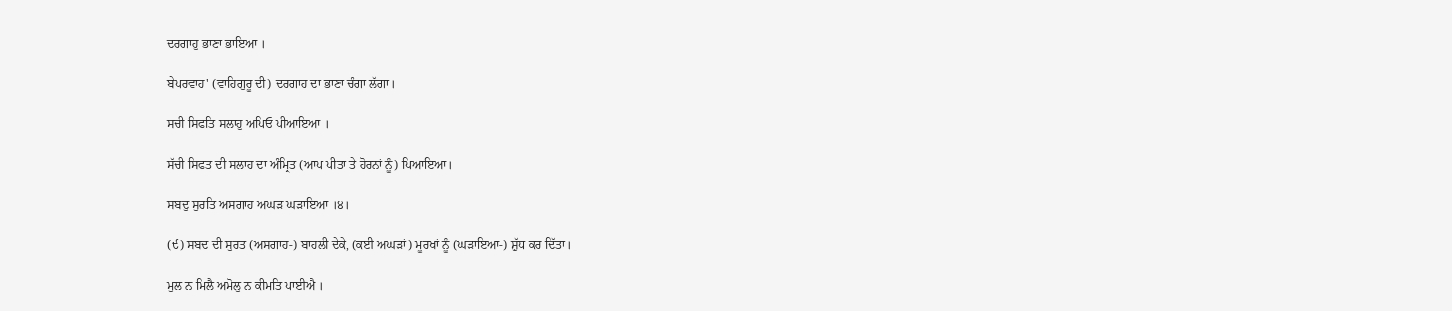ਦਰਗਾਹੁ ਭਾਣਾ ਭਾਇਆ ।

ਬੇਪਰਵਾਹ' (ਵਾਹਿਗੁਰੂ ਦੀ) ਦਰਗਾਹ ਦਾ ਭਾਣਾ ਚੰਗਾ ਲੱਗਾ।

ਸਚੀ ਸਿਫਤਿ ਸਲਾਹੁ ਅਪਿਓ ਪੀਆਇਆ ।

ਸੱਚੀ ਸਿਫਤ ਦੀ ਸਲਾਹ ਦਾ ਅੰਮ੍ਰਿਤ (ਆਪ ਪੀਤਾ ਤੇ ਹੋਰਨਾਂ ਨੂੰ) ਪਿਆਇਆ।

ਸਬਦੁ ਸੁਰਤਿ ਅਸਗਾਹ ਅਘੜ ਘੜਾਇਆ ।੪।

(੯) ਸਬਦ ਦੀ ਸੁਰਤ (ਅਸਗਾਹ-) ਬਾਹਲੀ ਦੇਕੇ, (ਕਈ ਅਘੜਾਂ) ਮੂਰਖਾਂ ਨੂੰ (ਘੜਾਇਆ-) ਸ਼ੁੱਧ ਕਰ ਦਿੱਤਾ।

ਮੁਲ ਨ ਮਿਲੈ ਅਮੋਲੁ ਨ ਕੀਮਤਿ ਪਾਈਐ ।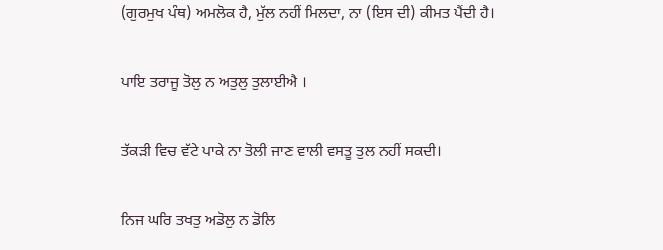(ਗੁਰਮੁਖ ਪੰਥ) ਅਮਲੋਕ ਹੈ, ਮੁੱਲ ਨਹੀਂ ਮਿਲਦਾ, ਨਾ (ਇਸ ਦੀ) ਕੀਮਤ ਪੈਂਦੀ ਹੈ।

ਪਾਇ ਤਰਾਜੂ ਤੋਲੁ ਨ ਅਤੁਲੁ ਤੁਲਾਈਐ ।

ਤੱਕੜੀ ਵਿਚ ਵੱਟੇ ਪਾਕੇ ਨਾ ਤੋਲੀ ਜਾਣ ਵਾਲੀ ਵਸਤੂ ਤੁਲ ਨਹੀਂ ਸਕਦੀ।

ਨਿਜ ਘਰਿ ਤਖਤੁ ਅਡੋਲੁ ਨ ਡੋਲਿ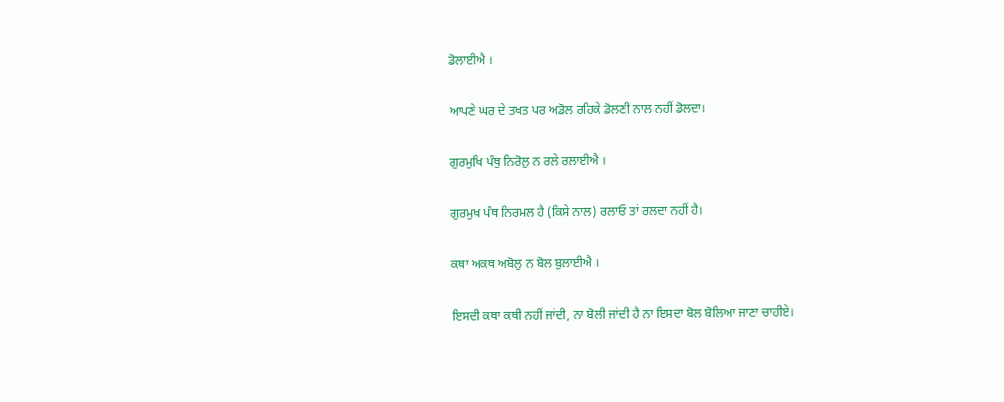ਡੋਲਾਈਐ ।

ਆਪਣੇ ਘਰ ਦੇ ਤਖਤ ਪਰ ਅਡੋਲ ਰਹਿਕੇ ਡੋਲਣੀ ਨਾਲ ਨਹੀਂ ਡੋਲਦਾ।

ਗੁਰਮੁਖਿ ਪੰਥੁ ਨਿਰੋਲੁ ਨ ਰਲੇ ਰਲਾਈਐ ।

ਗੁਰਮੁਖ ਪੰਥ ਨਿਰਮਲ ਹੈ (ਕਿਸੇ ਨਾਲ) ਰਲਾਓ ਤਾਂ ਰਲਦਾ ਨਹੀਂ ਹੈ।

ਕਥਾ ਅਕਥ ਅਬੋਲੁ ਨ ਬੋਲ ਬੁਲਾਈਐ ।

ਇਸਦੀ ਕਥਾ ਕਥੀ ਨਹੀਂ ਜਾਂਦੀ, ਨਾ ਬੋਲੀ ਜਾਂਦੀ ਹੈ ਨਾ ਇਸਦਾ ਬੋਲ ਬੋਲਿਆ ਜਾਣਾ ਚਾਹੀਏ।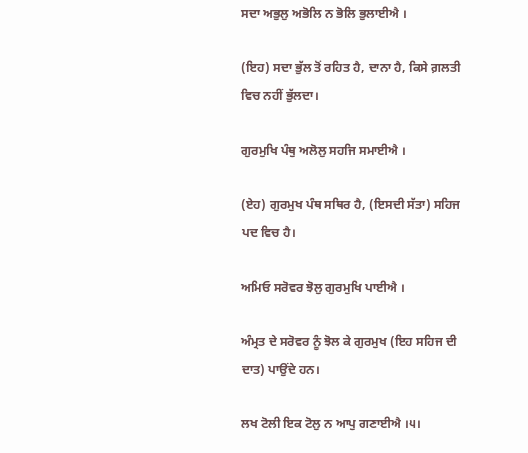ਸਦਾ ਅਭੁਲੁ ਅਭੋਲਿ ਨ ਭੋਲਿ ਭੁਲਾਈਐ ।

(ਇਹ) ਸਦਾ ਭੁੱਲ ਤੋਂ ਰਹਿਤ ਹੈ, ਦਾਨਾ ਹੈ, ਕਿਸੇ ਗ਼ਲਤੀ ਵਿਚ ਨਹੀਂ ਭੁੱਲਦਾ।

ਗੁਰਮੁਖਿ ਪੰਥੁ ਅਲੋਲੁ ਸਹਜਿ ਸਮਾਈਐ ।

(ਏਹ) ਗੁਰਮੁਖ ਪੰਥ ਸਥਿਰ ਹੈ, (ਇਸਦੀ ਸੱਤਾ) ਸਹਿਜ ਪਦ ਵਿਚ ਹੈ।

ਅਮਿਓ ਸਰੋਵਰ ਝੋਲੁ ਗੁਰਮੁਖਿ ਪਾਈਐ ।

ਅੰਮ੍ਰਤ ਦੇ ਸਰੋਵਰ ਨੂੰ ਝੋਲ ਕੇ ਗੁਰਮੁਖ (ਇਹ ਸਹਿਜ ਦੀ ਦਾਤ) ਪਾਉਂਦੇ ਹਨ।

ਲਖ ਟੋਲੀ ਇਕ ਟੋਲੁ ਨ ਆਪੁ ਗਣਾਈਐ ।੫।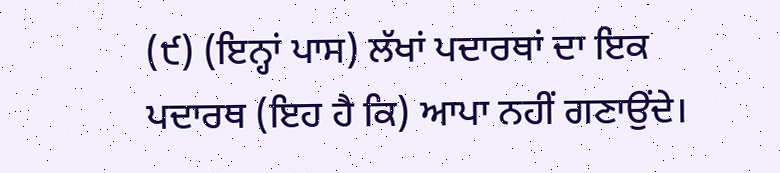(੯) (ਇਨ੍ਹਾਂ ਪਾਸ) ਲੱਖਾਂ ਪਦਾਰਥਾਂ ਦਾ ਇਕ ਪਦਾਰਥ (ਇਹ ਹੈ ਕਿ) ਆਪਾ ਨਹੀਂ ਗਣਾਉਂਦੇ।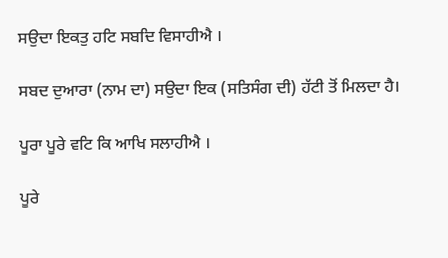ਸਉਦਾ ਇਕਤੁ ਹਟਿ ਸਬਦਿ ਵਿਸਾਹੀਐ ।

ਸਬਦ ਦੁਆਰਾ (ਨਾਮ ਦਾ) ਸਉਦਾ ਇਕ (ਸਤਿਸੰਗ ਦੀ) ਹੱਟੀ ਤੋਂ ਮਿਲਦਾ ਹੈ।

ਪੂਰਾ ਪੂਰੇ ਵਟਿ ਕਿ ਆਖਿ ਸਲਾਹੀਐ ।

ਪੂਰੇ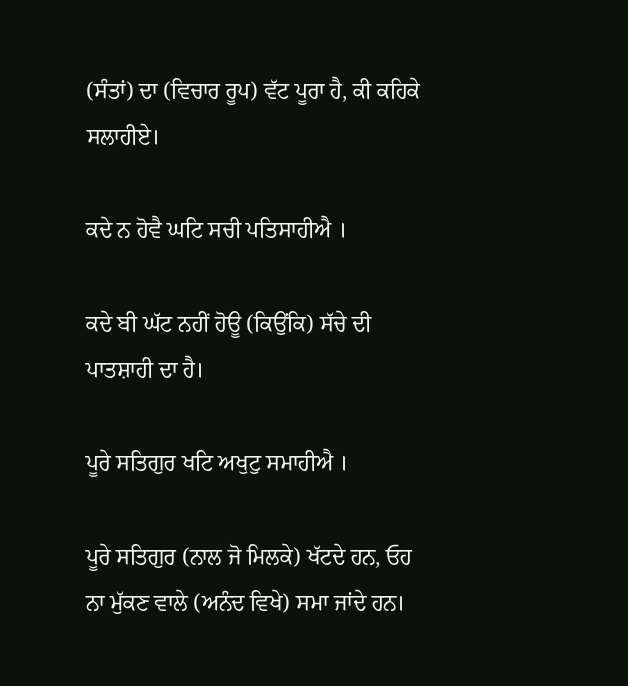(ਸੰਤਾਂ) ਦਾ (ਵਿਚਾਰ ਰੂਪ) ਵੱਟ ਪੂਰਾ ਹੈ, ਕੀ ਕਹਿਕੇ ਸਲਾਹੀਏ।

ਕਦੇ ਨ ਹੋਵੈ ਘਟਿ ਸਚੀ ਪਤਿਸਾਹੀਐ ।

ਕਦੇ ਬੀ ਘੱਟ ਨਹੀਂ ਹੋਊ (ਕਿਉਂਕਿ) ਸੱਚੇ ਦੀ ਪਾਤਸ਼ਾਹੀ ਦਾ ਹੈ।

ਪੂਰੇ ਸਤਿਗੁਰ ਖਟਿ ਅਖੁਟੁ ਸਮਾਹੀਐ ।

ਪੂਰੇ ਸਤਿਗੁਰ (ਨਾਲ ਜੋ ਮਿਲਕੇ) ਖੱਟਦੇ ਹਨ, ਓਹ ਨਾ ਮੁੱਕਣ ਵਾਲੇ (ਅਨੰਦ ਵਿਖੇ) ਸਮਾ ਜਾਂਦੇ ਹਨ।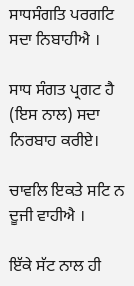ਸਾਧਸੰਗਤਿ ਪਰਗਟਿ ਸਦਾ ਨਿਬਾਹੀਐ ।

ਸਾਧ ਸੰਗਤ ਪ੍ਰਗਟ ਹੈ (ਇਸ ਨਾਲ) ਸਦਾ ਨਿਰਬਾਹ ਕਰੀਏ।

ਚਾਵਲਿ ਇਕਤੇ ਸਟਿ ਨ ਦੂਜੀ ਵਾਹੀਐ ।

ਇੱਕੇ ਸੱਟ ਨਾਲ ਹੀ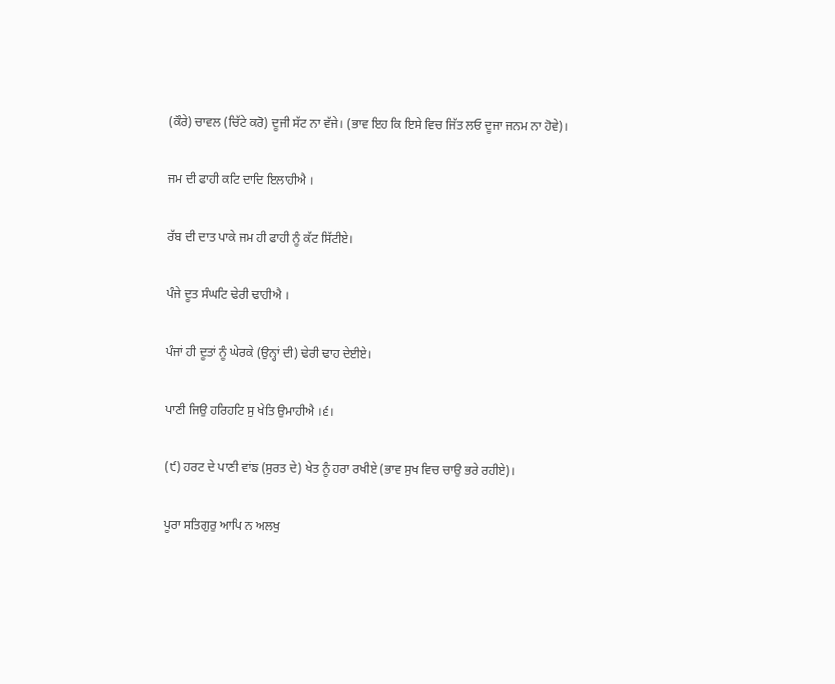(ਕੌਰੇ) ਚਾਵਲ (ਚਿੱਟੇ ਕਰੋ) ਦੂਜੀ ਸੱਟ ਨਾ ਵੱਜੇ। (ਭਾਵ ਇਹ ਕਿ ਇਸੇ ਵਿਚ ਜਿੱਤ ਲਓ ਦੂਜਾ ਜਨਮ ਨਾ ਹੋਵੇ)।

ਜਮ ਦੀ ਫਾਹੀ ਕਟਿ ਦਾਦਿ ਇਲਾਹੀਐ ।

ਰੱਬ ਦੀ ਦਾਤ ਪਾਕੇ ਜਮ ਹੀ ਫਾਹੀ ਨੂੰ ਕੱਟ ਸਿੱਟੀਏ।

ਪੰਜੇ ਦੂਤ ਸੰਘਟਿ ਢੇਰੀ ਢਾਹੀਐ ।

ਪੰਜਾਂ ਹੀ ਦੂਤਾਂ ਨੂੰ ਘੇਰਕੇ (ਉਨ੍ਹਾਂ ਦੀ) ਢੇਰੀ ਢਾਹ ਦੇਈਏ।

ਪਾਣੀ ਜਿਉ ਹਰਿਹਟਿ ਸੁ ਖੇਤਿ ਉਮਾਹੀਐ ।੬।

(੯) ਹਰਟ ਦੇ ਪਾਣੀ ਵਾਂਙ (ਸੁਰਤ ਦੇ) ਖੇਤ ਨੂੰ ਹਰਾ ਰਖੀਏ (ਭਾਵ ਸੁਖ ਵਿਚ ਚਾਉ ਭਰੇ ਰਹੀਏ)।

ਪੂਰਾ ਸਤਿਗੁਰੁ ਆਪਿ ਨ ਅਲਖੁ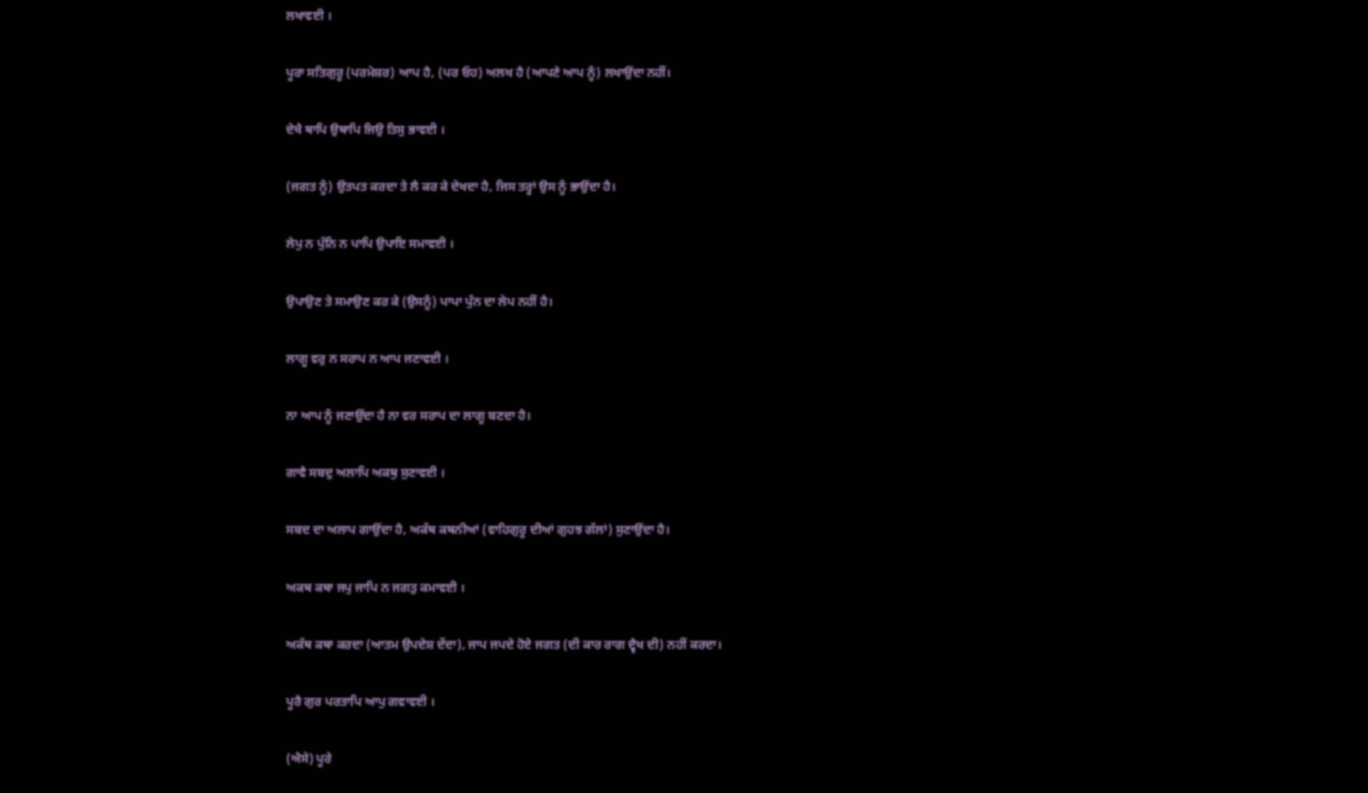ਲਖਾਵਈ ।

ਪੂਰਾ ਸਤਿਗੁਰੂ (ਪਰਮੇਸ਼ਰ) ਆਪ ਹੈ, (ਪਰ ਓਹ) ਅਲਖ ਹੈ (ਆਪਣੇ ਆਪ ਨੂੰ) ਲਖਾਉਂਦਾ ਨਹੀਂ।

ਦੇਖੈ ਥਾਪਿ ਉਥਾਪਿ ਜਿਉ ਤਿਸੁ ਭਾਵਈ ।

(ਜਗਤ ਨੂੰ) ਉਤਪਤ ਕਰਦਾ ਤੇ ਲੈ ਕਰ ਕੇ ਦੇਖਦਾ ਹੈ, ਜਿਸ ਤਰ੍ਹਾਂ ਉਸ ਨੂੰ ਭਾਉਂਦਾ ਹੈ।

ਲੇਪੁ ਨ ਪੁੰਨਿ ਨ ਪਾਪਿ ਉਪਾਇ ਸਮਾਵਈ ।

ਉਪਾਉਣ ਤੇ ਸਮਾਉਣ ਕਰ ਕੇ (ਉਸਨੂੰ) ਪਾਪਾ ਪੁੰਨ ਦਾ ਲੇਪ ਨਹੀਂ ਹੈ।

ਲਾਗੂ ਵਰੁ ਨ ਸਰਾਪ ਨ ਆਪ ਜਣਾਵਈ ।

ਨਾ ਆਪ ਨੂੰ ਜਣਾਉਂਦਾ ਹੈ ਨਾ ਵਰ ਸਰਾਪ ਦਾ ਲਾਗੂ ਬਣਦਾ ਹੈ।

ਗਾਵੈ ਸਬਦੁ ਅਲਾਪਿ ਅਕਥੁ ਸੁਣਾਵਈ ।

ਸਬਦ ਦਾ ਅਲਾਪ ਗਾਉਂਦਾ ਹੈ, ਅਕੱਥ ਕਥਨੀਆਂ (ਵਾਹਿਗੁਰੂ ਦੀਆਂ ਗੁਹਝ ਗੱਲਾਂ) ਸੁਣਾਉਂਦਾ ਹੈ।

ਅਕਥ ਕਥਾ ਜਪੁ ਜਾਪਿ ਨ ਜਗਤੁ ਕਮਾਵਈ ।

ਅਕੱਥ ਕਥਾ ਕਰਦਾ (ਆਤਮ ਉਪਦੇਸ਼ ਦੇਂਦਾ), ਜਾਪ ਜਪਦੇ ਹੋਏ ਜਗਤ (ਦੀ ਕਾਰ ਰਾਗ ਦ੍ਵੈਖ ਦੀ) ਨਹੀਂ ਕਰਦਾ।

ਪੂਰੈ ਗੁਰ ਪਰਤਾਪਿ ਆਪੁ ਗਵਾਵਈ ।

(ਐਸੇ) ਪੂਰੇ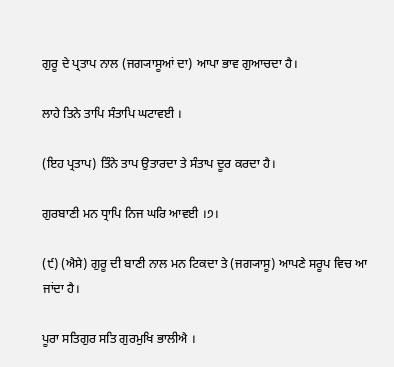ਗੁਰੂ ਦੇ ਪ੍ਰਤਾਪ ਨਾਲ (ਜਗ੍ਯਾਸੂਆਂ ਦਾ) ਆਪਾ ਭਾਵ ਗੁਆਚਦਾ ਹੈ।

ਲਾਹੇ ਤਿਨੇ ਤਾਪਿ ਸੰਤਾਪਿ ਘਟਾਵਈ ।

(ਇਹ ਪ੍ਰਤਾਪ) ਤਿੰਨੇ ਤਾਪ ਉਤਾਰਦਾ ਤੇ ਸੰਤਾਪ ਦੂਰ ਕਰਦਾ ਹੈ।

ਗੁਰਬਾਣੀ ਮਨ ਧ੍ਰਾਪਿ ਨਿਜ ਘਰਿ ਆਵਈ ।੭।

(੯) (ਐਸੇ) ਗੁਰੂ ਦੀ ਬਾਣੀ ਨਾਲ ਮਨ ਟਿਕਦਾ ਤੇ (ਜਗ੍ਯਾਸੂ) ਆਪਣੇ ਸਰੂਪ ਵਿਚ ਆ ਜਾਂਦਾ ਹੈ।

ਪੂਰਾ ਸਤਿਗੁਰ ਸਤਿ ਗੁਰਮੁਖਿ ਭਾਲੀਐ ।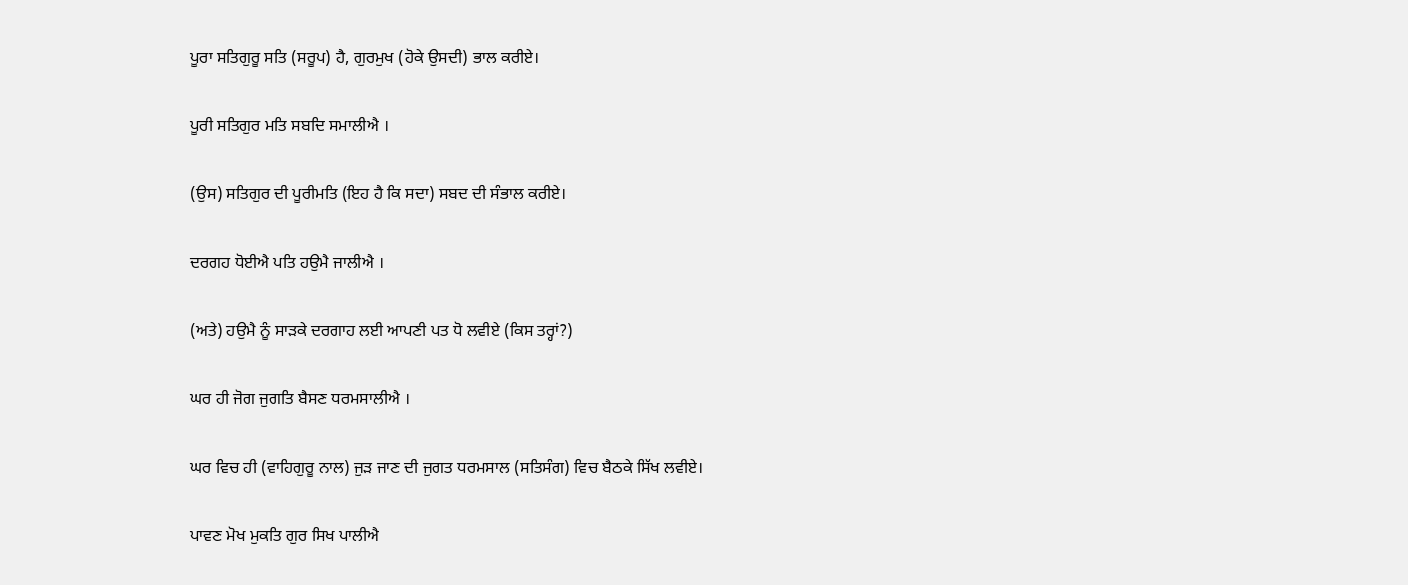ਪੂਰਾ ਸਤਿਗੁਰੂ ਸਤਿ (ਸਰੂਪ) ਹੈ, ਗੁਰਮੁਖ (ਹੋਕੇ ਉਸਦੀ) ਭਾਲ ਕਰੀਏ।

ਪੂਰੀ ਸਤਿਗੁਰ ਮਤਿ ਸਬਦਿ ਸਮਾਲੀਐ ।

(ਉਸ) ਸਤਿਗੁਰ ਦੀ ਪੂਰੀਮਤਿ (ਇਹ ਹੈ ਕਿ ਸਦਾ) ਸਬਦ ਦੀ ਸੰਭਾਲ ਕਰੀਏ।

ਦਰਗਹ ਧੋਈਐ ਪਤਿ ਹਉਮੈ ਜਾਲੀਐ ।

(ਅਤੇ) ਹਉਮੈ ਨੂੰ ਸਾੜਕੇ ਦਰਗਾਹ ਲਈ ਆਪਣੀ ਪਤ ਧੋ ਲਵੀਏ (ਕਿਸ ਤਰ੍ਹਾਂ?)

ਘਰ ਹੀ ਜੋਗ ਜੁਗਤਿ ਬੈਸਣ ਧਰਮਸਾਲੀਐ ।

ਘਰ ਵਿਚ ਹੀ (ਵਾਹਿਗੁਰੂ ਨਾਲ) ਜੁੜ ਜਾਣ ਦੀ ਜੁਗਤ ਧਰਮਸਾਲ (ਸਤਿਸੰਗ) ਵਿਚ ਬੈਠਕੇ ਸਿੱਖ ਲਵੀਏ।

ਪਾਵਣ ਮੋਖ ਮੁਕਤਿ ਗੁਰ ਸਿਖ ਪਾਲੀਐ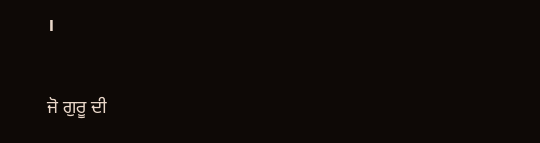।

ਜੋ ਗੁਰੂ ਦੀ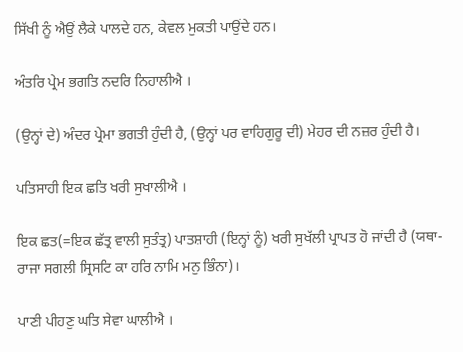ਸਿੱਖੀ ਨੂੰ ਐਉਂ ਲੈਕੇ ਪਾਲਦੇ ਹਨ, ਕੇਵਲ ਮੁਕਤੀ ਪਾਉਂਦੇ ਹਨ।

ਅੰਤਰਿ ਪ੍ਰੇਮ ਭਗਤਿ ਨਦਰਿ ਨਿਹਾਲੀਐ ।

(ਉਨ੍ਹਾਂ ਦੇ) ਅੰਦਰ ਪ੍ਰੇਮਾ ਭਗਤੀ ਹੁੰਦੀ ਹੈ, (ਉਨ੍ਹਾਂ ਪਰ ਵਾਹਿਗੁਰੂ ਦੀ) ਮੇਹਰ ਦੀ ਨਜ਼ਰ ਹੁੰਦੀ ਹੈ।

ਪਤਿਸਾਹੀ ਇਕ ਛਤਿ ਖਰੀ ਸੁਖਾਲੀਐ ।

ਇਕ ਛਤ(=ਇਕ ਛੱਤ੍ਰ ਵਾਲੀ ਸੁਤੰਤ੍ਰ) ਪਾਤਸ਼ਾਹੀ (ਇਨ੍ਹਾਂ ਨੂੰ) ਖਰੀ ਸੁਖੱਲੀ ਪ੍ਰਾਪਤ ਹੋ ਜਾਂਦੀ ਹੈ (ਯਥਾ-ਰਾਜਾ ਸਗਲੀ ਸ੍ਰਿਸਟਿ ਕਾ ਹਰਿ ਨਾਮਿ ਮਨੁ ਭਿੰਨਾ)।

ਪਾਣੀ ਪੀਹਣੁ ਘਤਿ ਸੇਵਾ ਘਾਲੀਐ ।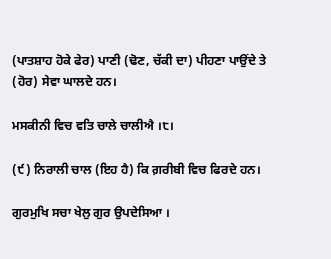(ਪਾਤਸ਼ਾਹ ਹੋਕੇ ਫੇਰ) ਪਾਣੀ (ਢੋਣ, ਚੱਕੀ ਦਾ) ਪੀਹਣਾ ਪਾਉਂਦੇ ਤੇ (ਹੋਰ) ਸੇਵਾ ਘਾਲਦੇ ਹਨ।

ਮਸਕੀਨੀ ਵਿਚ ਵਤਿ ਚਾਲੇ ਚਾਲੀਐ ।੮।

(੯) ਨਿਰਾਲੀ ਚਾਲ (ਇਹ ਹੈ) ਕਿ ਗ਼ਰੀਬੀ ਵਿਚ ਫਿਰਦੇ ਹਨ।

ਗੁਰਮੁਖਿ ਸਚਾ ਖੇਲੁ ਗੁਰ ਉਪਦੇਸਿਆ ।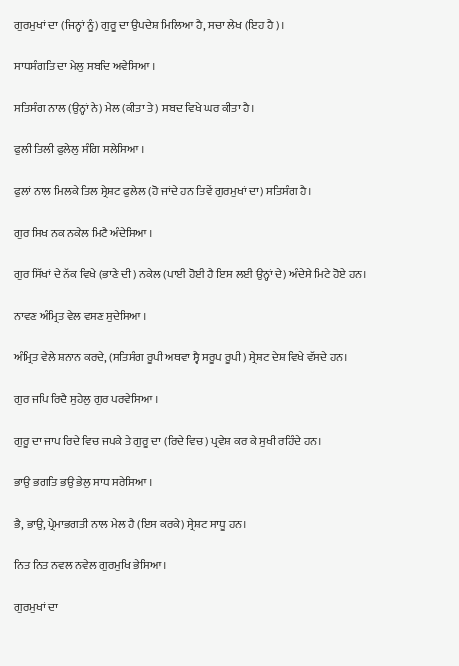ਗੁਰਮੁਖਾਂ ਦਾ (ਜਿਨ੍ਹਾਂ ਨੂੰ) ਗੁਰੂ ਦਾ ਉਪਦੇਸ਼ ਮਿਲਿਆ ਹੈ, ਸਚਾ ਲੇਖ (ਇਹ ਹੈ)।

ਸਾਧਸੰਗਤਿ ਦਾ ਮੇਲੁ ਸਬਦਿ ਅਵੇਸਿਆ ।

ਸਤਿਸੰਗ ਨਾਲ (ਉਨ੍ਹਾਂ ਨੇ) ਮੇਲ (ਕੀਤਾ ਤੇ) ਸਬਦ ਵਿਖੇ ਘਰ ਕੀਤਾ ਹੈ।

ਫੁਲੀ ਤਿਲੀ ਫੁਲੇਲੁ ਸੰਗਿ ਸਲੇਸਿਆ ।

ਫੁਲਾਂ ਨਾਲ ਮਿਲਕੇ ਤਿਲ ਸ੍ਰੇਸ਼ਟ ਫੁਲੇਲ (ਹੋ ਜਾਂਦੇ ਹਨ ਤਿਵੇਂ ਗੁਰਮੁਖਾਂ ਦਾ) ਸਤਿਸੰਗ ਹੈ।

ਗੁਰ ਸਿਖ ਨਕ ਨਕੇਲ ਮਿਟੈ ਅੰਦੇਸਿਆ ।

ਗੁਰ ਸਿੱਖਾਂ ਦੇ ਨੱਕ ਵਿਖੇ (ਭਾਣੇ ਦੀ) ਨਕੇਲ (ਪਾਈ ਹੋਈ ਹੈ ਇਸ ਲਈ ਉਨ੍ਹਾਂ ਦੇ) ਅੰਦੇਸੇ ਮਿਟੇ ਹੋਏ ਹਨ।

ਨਾਵਣ ਅੰਮ੍ਰਿਤ ਵੇਲ ਵਸਣ ਸੁਦੇਸਿਆ ।

ਅੰਮ੍ਰਿਤ ਵੇਲੇ ਸ਼ਨਾਨ ਕਰਦੇ, (ਸਤਿਸੰਗ ਰੂਪੀ ਅਥਵਾ ਸ੍ਵੈ ਸਰੂਪ ਰੂਪੀ) ਸ੍ਰੇਸ਼ਟ ਦੇਸ਼ ਵਿਖੇ ਵੱਸਦੇ ਹਨ।

ਗੁਰ ਜਪਿ ਰਿਦੈ ਸੁਹੇਲੁ ਗੁਰ ਪਰਵੇਸਿਆ ।

ਗੁਰੂ ਦਾ ਜਾਪ ਰਿਦੇ ਵਿਚ ਜਪਕੇ ਤੇ ਗੁਰੂ ਦਾ (ਰਿਦੇ ਵਿਚ) ਪ੍ਰਵੇਸ਼ ਕਰ ਕੇ ਸੁਖੀ ਰਹਿੰਦੇ ਹਨ।

ਭਾਉ ਭਗਤਿ ਭਉ ਭੇਲੁ ਸਾਧ ਸਰੇਸਿਆ ।

ਭੈ, ਭਾਉ, ਪ੍ਰੇਮਾਭਗਤੀ ਨਾਲ ਮੇਲ ਹੈ (ਇਸ ਕਰਕੇ) ਸ੍ਰੇਸ਼ਟ ਸਾਧੂ ਹਨ।

ਨਿਤ ਨਿਤ ਨਵਲ ਨਵੇਲ ਗੁਰਮੁਖਿ ਭੇਸਿਆ ।

ਗੁਰਮੁਖਾਂ ਦਾ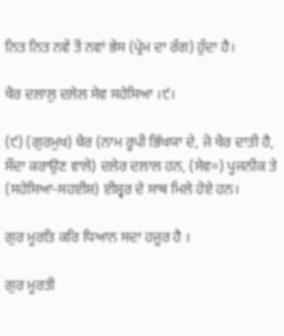ਨਿਤ ਨਿਤ ਨਵੇਂ ਤੋਂ ਨਵਾਂ ਭੇਸ (ਪ੍ਰੇਮ ਦਾ ਰੰਗ) ਹੁੰਦਾ ਹੈ।

ਖੈਰ ਦਲਾਲੁ ਦਲੇਲ ਸੇਵ ਸਹੇਸਿਆ ।੯।

(੯) (ਗੁਰਮੁਖ) ਖ਼ੈਰ (ਨਾਮ ਰੂਪੀ ਭਿੱਖਯਾ ਦੇ, ਜੋ ਖੈਰ ਦਾਤੀ ਹੈ, ਸੌਦਾ ਕਰਾਉਣ ਵਾਲੇ) ਦਲੇਰ ਦਲਾਲ ਹਨ, (ਸੇਵ=) ਪੂਜਨੀਕ ਤੇ (ਸਹੇਸਿਆ-ਸਹਈਸ਼) ਈਸ਼੍ਵਰ ਦੇ ਸਾਥ ਮਿਲੇ ਹੋਏ ਹਨ।

ਗੁਰ ਮੂਰਤਿ ਕਰਿ ਧਿਆਨ ਸਦਾ ਹਜੂਰ ਹੈ ।

ਗੁਰ ਮੂਰਤੀ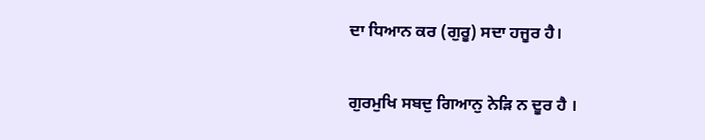ਦਾ ਧਿਆਨ ਕਰ (ਗੁਰੂ) ਸਦਾ ਹਜੂਰ ਹੈ।

ਗੁਰਮੁਖਿ ਸਬਦੁ ਗਿਆਨੁ ਨੇੜਿ ਨ ਦੂਰ ਹੈ ।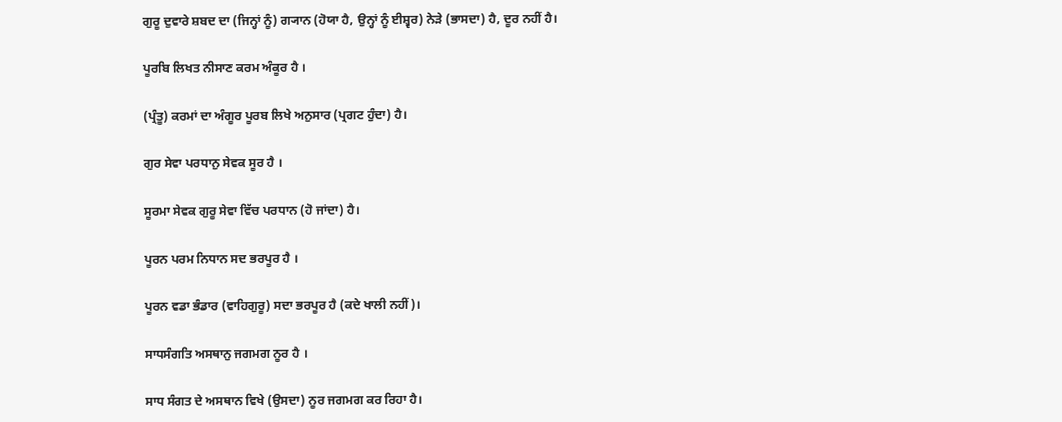ਗੁਰੂ ਦੁਵਾਰੇ ਸ਼ਬਦ ਦਾ (ਜਿਨ੍ਹਾਂ ਨੂੰ) ਗ੍ਯਾਨ (ਹੋਯਾ ਹੈ, ਉਨ੍ਹਾਂ ਨੂੰ ਈਸ਼੍ਵਰ) ਨੇੜੇ (ਭਾਸਦਾ) ਹੈ, ਦੂਰ ਨਹੀਂ ਹੈ।

ਪੂਰਬਿ ਲਿਖਤ ਨੀਸਾਣ ਕਰਮ ਅੰਕੂਰ ਹੈ ।

(ਪ੍ਰੰਤੂ) ਕਰਮਾਂ ਦਾ ਅੰਗੂਰ ਪੂਰਬ ਲਿਖੇ ਅਨੁਸਾਰ (ਪ੍ਰਗਟ ਹੁੰਦਾ) ਹੈ।

ਗੁਰ ਸੇਵਾ ਪਰਧਾਨੁ ਸੇਵਕ ਸੂਰ ਹੈ ।

ਸੂਰਮਾ ਸੇਵਕ ਗੁਰੂ ਸੇਵਾ ਵਿੱਚ ਪਰਧਾਨ (ਹੋ ਜਾਂਦਾ) ਹੈ।

ਪੂਰਨ ਪਰਮ ਨਿਧਾਨ ਸਦ ਭਰਪੂਰ ਹੈ ।

ਪੂਰਨ ਵਡਾ ਭੰਡਾਰ (ਵਾਹਿਗੁਰੂ) ਸਦਾ ਭਰਪੂਰ ਹੈ (ਕਦੇ ਖਾਲੀ ਨਹੀਂ)।

ਸਾਧਸੰਗਤਿ ਅਸਥਾਨੁ ਜਗਮਗ ਨੂਰ ਹੈ ।

ਸਾਧ ਸੰਗਤ ਦੇ ਅਸਥਾਨ ਵਿਖੇ (ਉਸਦਾ) ਨੂਰ ਜਗਮਗ ਕਰ ਰਿਹਾ ਹੈ।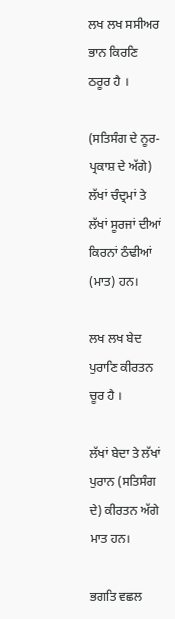ਲਖ ਲਖ ਸਸੀਅਰ ਭਾਨ ਕਿਰਣਿ ਠਰੂਰ ਹੈ ।

(ਸਤਿਸੰਗ ਦੇ ਨੂਰ-ਪ੍ਰਕਾਸ਼ ਦੇ ਅੱਗੇ) ਲੱਖਾਂ ਚੰਦ੍ਰਮਾਂ ਤੇ ਲੱਖਾਂ ਸੂਰਜਾਂ ਦੀਆਂ ਕਿਰਨਾਂ ਠੰਢੀਆਂ (ਮਾਤ) ਹਨ।

ਲਖ ਲਖ ਬੇਦ ਪੁਰਾਣਿ ਕੀਰਤਨ ਚੂਰ ਹੈ ।

ਲੱਖਾਂ ਬੇਦਾ ਤੇ ਲੱਖਾਂ ਪੁਰਾਨ (ਸਤਿਸੰਗ ਦੇ) ਕੀਰਤਨ ਅੱਗੇ ਮਾਤ ਹਨ।

ਭਗਤਿ ਵਛਲ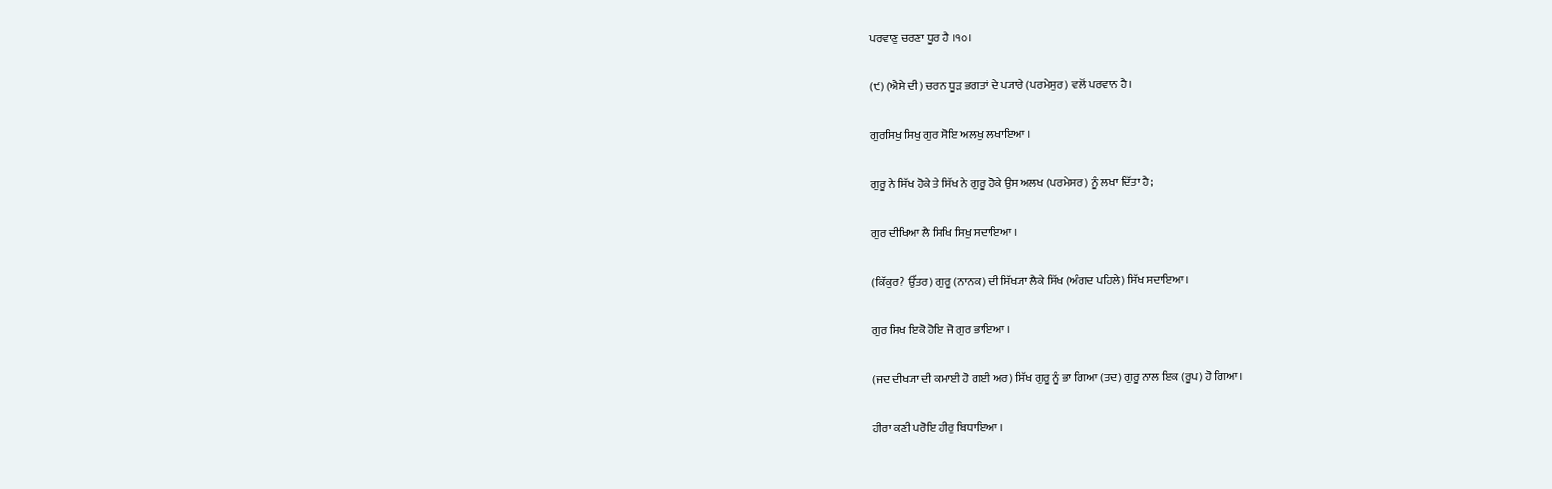ਪਰਵਾਣੁ ਚਰਣਾ ਧੂਰ ਹੈ ।੧੦।

(੯) (ਐਸੇ ਦੀ) ਚਰਨ ਧੂੜ ਭਗਤਾਂ ਦੇ ਪ੍ਯਾਰੇ (ਪਰਮੇਸੁਰ) ਵਲੋਂ ਪਰਵਾਨ ਹੈ।

ਗੁਰਸਿਖੁ ਸਿਖੁ ਗੁਰ ਸੋਇ ਅਲਖੁ ਲਖਾਇਆ ।

ਗੁਰੂ ਨੇ ਸਿੱਖ ਹੋਕੇ ਤੇ ਸਿੱਖ ਨੇ ਗੁਰੂ ਹੋਕੇ ਉਸ ਅਲਖ (ਪਰਮੇਸਰ) ਨੂੰ ਲਖਾ ਦਿੱਤਾ ਹੈ;

ਗੁਰ ਦੀਖਿਆ ਲੈ ਸਿਖਿ ਸਿਖੁ ਸਦਾਇਆ ।

(ਕਿੱਕੁਰ? ਉੱਤਰ) ਗੁਰੂ (ਨਾਨਕ) ਦੀ ਸਿੱਖ੍ਯਾ ਲੈਕੇ ਸਿੱਖ (ਅੰਗਦ ਪਹਿਲੇ) ਸਿੱਖ ਸਦਾਇਆ।

ਗੁਰ ਸਿਖ ਇਕੋ ਹੋਇ ਜੋ ਗੁਰ ਭਾਇਆ ।

(ਜਦ ਦੀਖ੍ਯਾ ਦੀ ਕਮਾਈ ਹੋ ਗਈ ਅਰ) ਸਿੱਖ ਗੁਰੂ ਨੂੰ ਭਾ ਗਿਆ (ਤਦ) ਗੁਰੂ ਨਾਲ ਇਕ (ਰੂਪ) ਹੋ ਗਿਆ।

ਹੀਰਾ ਕਣੀ ਪਰੋਇ ਹੀਰੁ ਬਿਧਾਇਆ ।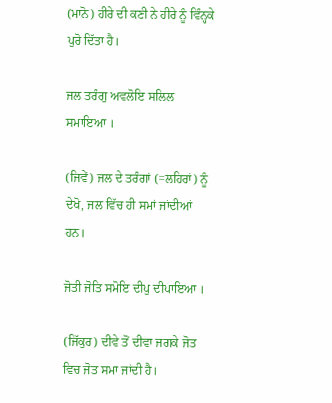(ਮਾਨੋ) ਹੀਰੇ ਦੀ ਕਣੀ ਨੇ ਹੀਰੇ ਨੂੰ ਵਿੰਨ੍ਹਕੇ ਪੁਰੋ ਦਿੱਤਾ ਹੈ।

ਜਲ ਤਰੰਗੁ ਅਵਲੋਇ ਸਲਿਲ ਸਮਾਇਆ ।

(ਜਿਵੇਂ) ਜਲ ਦੇ ਤਰੰਗਾਂ (=ਲਹਿਰਾਂ) ਨੂੰ ਦੇਖੋ, ਜਲ ਵਿੱਚ ਹੀ ਸਮਾਂ ਜਾਂਦੀਆਂ ਹਨ।

ਜੋਤੀ ਜੋਤਿ ਸਮੋਇ ਦੀਪੁ ਦੀਪਾਇਆ ।

(ਜਿੱਕੁਰ) ਦੀਵੇ ਤੋਂ ਦੀਵਾ ਜਗਕੇ ਜੋਤ ਵਿਚ ਜੋਤ ਸਮਾ ਜਾਂਦੀ ਹੈ।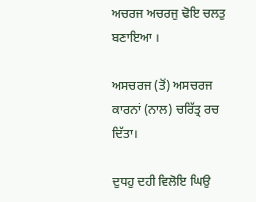ਅਚਰਜ ਅਚਰਜੁ ਢੋਇ ਚਲਤੁ ਬਣਾਇਆ ।

ਅਸਚਰਜ (ਤੋਂ) ਅਸਚਰਜ ਕਾਰਨਾਂ (ਨਾਲ) ਚਰਿੱਤ੍ਰ ਰਚ ਦਿੱਤਾ।

ਦੁਧਹੁ ਦਹੀ ਵਿਲੋਇ ਘਿਉ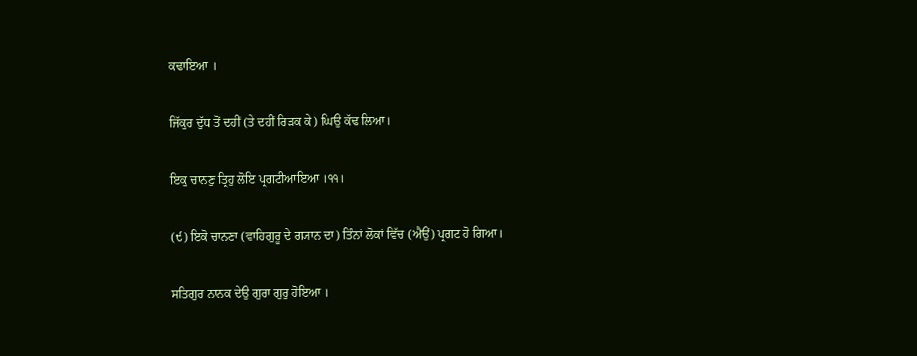ਕਢਾਇਆ ।

ਜਿੱਕੁਰ ਦੁੱਧ ਤੋਂ ਦਹੀਂ (ਤੇ ਦਹੀਂ ਰਿੜਕ ਕੇ) ਘਿਉ ਕੱਢ ਲਿਆ।

ਇਕੁ ਚਾਨਣੁ ਤ੍ਰਿਹੁ ਲੋਇ ਪ੍ਰਗਟੀਆਇਆ ।੧੧।

(੯) ਇਕੋ ਚਾਨਣਾ (ਵਾਹਿਗੁਰੂ ਦੇ ਗ੍ਯਾਨ ਦਾ) ਤਿੰਨਾਂ ਲੋਕਾਂ ਵਿੱਚ (ਐਉਂ) ਪ੍ਰਗਟ ਹੋ ਗਿਆ।

ਸਤਿਗੁਰ ਨਾਨਕ ਦੇਉ ਗੁਰਾ ਗੁਰੁ ਹੋਇਆ ।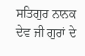ਸਤਿਗੁਰ ਨਾਨਕ ਦੇਵ ਜੀ ਗੁਰਾਂ ਦੇ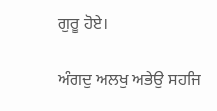ਗੁਰੂ ਹੋਏ।

ਅੰਗਦੁ ਅਲਖੁ ਅਭੇਉ ਸਹਜਿ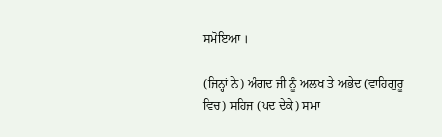ਸਮੋਇਆ ।

(ਜਿਨ੍ਹਾਂ ਨੇ) ਅੰਗਦ ਜੀ ਨੂੰ ਅਲਖ ਤੇ ਅਭੇਦ (ਵਾਹਿਗੁਰੂ ਵਿਚ) ਸਹਿਜ (ਪਦ ਦੇਕੇ) ਸਮਾ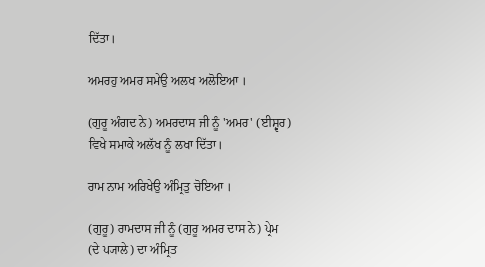ਦਿੱਤਾ।

ਅਮਰਹੁ ਅਮਰ ਸਮੇਉ ਅਲਖ ਅਲੋਇਆ ।

(ਗੁਰੂ ਅੰਗਦ ਨੇ) ਅਮਰਦਾਸ ਜੀ ਨੂੰ 'ਅਮਰ' (ਈਸ਼੍ਵਰ) ਵਿਖੇ ਸਮਾਕੇ ਅਲੱਖ ਨੂੰ ਲਖਾ ਦਿੱਤਾ।

ਰਾਮ ਨਾਮ ਅਰਿਖੇਉ ਅੰਮ੍ਰਿਤੁ ਚੋਇਆ ।

(ਗੁਰੂ) ਰਾਮਦਾਸ ਜੀ ਨੂੰ (ਗੁਰੂ ਅਮਰ ਦਾਸ ਨੇ) ਪ੍ਰੇਮ (ਦੇ ਪ੍ਯਾਲੇ) ਦਾ ਅੰਮ੍ਰਿਤ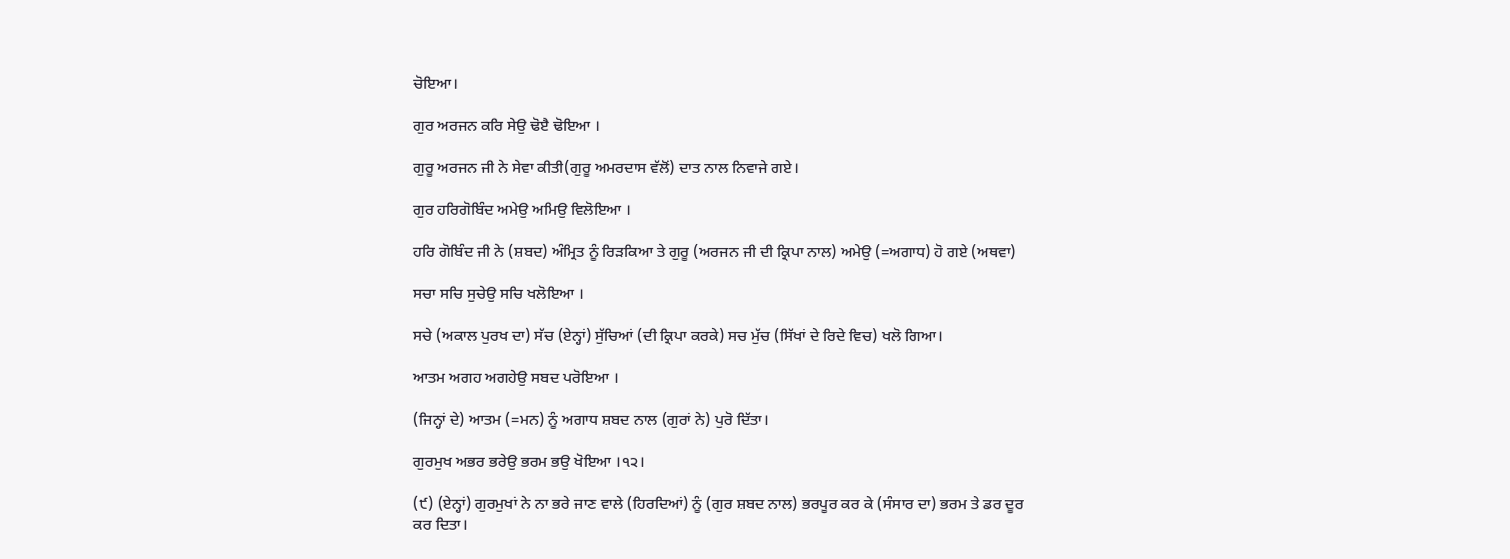ਚੋਇਆ।

ਗੁਰ ਅਰਜਨ ਕਰਿ ਸੇਉ ਢੋੲੈ ਢੋਇਆ ।

ਗੁਰੂ ਅਰਜਨ ਜੀ ਨੇ ਸੇਵਾ ਕੀਤੀ(ਗੁਰੂ ਅਮਰਦਾਸ ਵੱਲੋਂ) ਦਾਤ ਨਾਲ ਨਿਵਾਜੇ ਗਏ।

ਗੁਰ ਹਰਿਗੋਬਿੰਦ ਅਮੇਉ ਅਮਿਉ ਵਿਲੋਇਆ ।

ਹਰਿ ਗੋਬਿੰਦ ਜੀ ਨੇ (ਸ਼ਬਦ) ਅੰਮ੍ਰਿਤ ਨੂੰ ਰਿੜਕਿਆ ਤੇ ਗੁਰੂ (ਅਰਜਨ ਜੀ ਦੀ ਕ੍ਰਿਪਾ ਨਾਲ) ਅਮੇਉ (=ਅਗਾਧ) ਹੋ ਗਏ (ਅਥਵਾ)

ਸਚਾ ਸਚਿ ਸੁਚੇਉ ਸਚਿ ਖਲੋਇਆ ।

ਸਚੇ (ਅਕਾਲ ਪੁਰਖ ਦਾ) ਸੱਚ (ਏਨ੍ਹਾਂ) ਸੁੱਚਿਆਂ (ਦੀ ਕ੍ਰਿਪਾ ਕਰਕੇ) ਸਚ ਮੁੱਚ (ਸਿੱਖਾਂ ਦੇ ਰਿਦੇ ਵਿਚ) ਖਲੋ ਗਿਆ।

ਆਤਮ ਅਗਹ ਅਗਹੇਉ ਸਬਦ ਪਰੋਇਆ ।

(ਜਿਨ੍ਹਾਂ ਦੇ) ਆਤਮ (=ਮਨ) ਨੂੰ ਅਗਾਧ ਸ਼ਬਦ ਨਾਲ (ਗੁਰਾਂ ਨੇ) ਪੁਰੋ ਦਿੱਤਾ।

ਗੁਰਮੁਖ ਅਭਰ ਭਰੇਉ ਭਰਮ ਭਉ ਖੋਇਆ ।੧੨।

(੯) (ਏਨ੍ਹਾਂ) ਗੁਰਮੁਖਾਂ ਨੇ ਨਾ ਭਰੇ ਜਾਣ ਵਾਲੇ (ਹਿਰਦਿਆਂ) ਨੂੰ (ਗੁਰ ਸ਼ਬਦ ਨਾਲ) ਭਰਪੂਰ ਕਰ ਕੇ (ਸੰਸਾਰ ਦਾ) ਭਰਮ ਤੇ ਡਰ ਦੂਰ ਕਰ ਦਿਤਾ।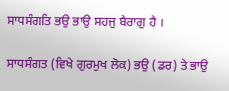ਸਾਧਸੰਗਤਿ ਭਉ ਭਾਉ ਸਹਜੁ ਬੈਰਾਗੁ ਹੈ ।

ਸਾਧਸੰਗਤ (ਵਿਖੇ ਗੁਰਮੁਖ ਲੋਕ) ਭਉ (ਡਰ) ਤੇ ਭਾਉ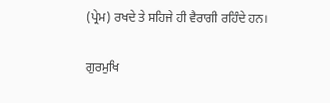(ਪ੍ਰੇਮ) ਰਖਦੇ ਤੇ ਸਹਿਜੇ ਹੀ ਵੈਰਾਗੀ ਰਹਿੰਦੇ ਹਨ।

ਗੁਰਮੁਖਿ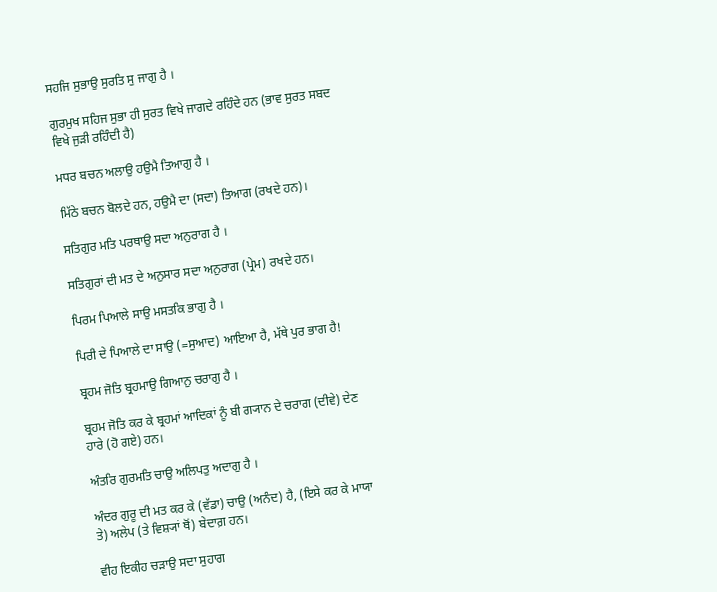ਸਹਜਿ ਸੁਭਾਉ ਸੁਰਤਿ ਸੁ ਜਾਗੁ ਹੈ ।

ਗੁਰਮੁਖ ਸਹਿਜ ਸੁਭਾ ਹੀ ਸੁਰਤ ਵਿਖੇ ਜਾਗਦੇ ਰਹਿੰਦੇ ਹਨ (ਭਾਵ ਸੁਰਤ ਸਬਦ ਵਿਖੇ ਜੁੜੀ ਰਹਿੰਦੀ ਹੈ)

ਮਧਰ ਬਚਨ ਅਲਾਉ ਹਉਮੈ ਤਿਆਗੁ ਹੈ ।

ਮਿੱਠੇ ਬਚਨ ਬੋਲਦੇ ਹਨ, ਹਉਮੈ ਦਾ (ਸਦਾ) ਤਿਆਗ (ਰਖਦੇ ਹਨ)।

ਸਤਿਗੁਰ ਮਤਿ ਪਰਥਾਉ ਸਦਾ ਅਨੁਰਾਗ ਹੈ ।

ਸਤਿਗੁਰਾਂ ਦੀ ਮਤ ਦੇ ਅਨੁਸਾਰ ਸਦਾ ਅਨੁਰਾਗ (ਪ੍ਰੇਮ) ਰਖਦੇ ਹਨ।

ਪਿਰਮ ਪਿਆਲੇ ਸਾਉ ਮਸਤਕਿ ਭਾਗੁ ਹੈ ।

ਪਿਰੀ ਦੇ ਪਿਆਲੇ ਦਾ ਸਾਉ (=ਸੁਆਦ) ਆਇਆ ਹੈ, ਮੱਥੇ ਪੁਰ ਭਾਗ ਹੈ!

ਬ੍ਰਹਮ ਜੋਤਿ ਬ੍ਰਹਮਾਉ ਗਿਆਨੁ ਚਰਾਗੁ ਹੈ ।

ਬ੍ਰਹਮ ਜੋਤਿ ਕਰ ਕੇ ਬ੍ਰਹਮਾਂ ਆਦਿਕਾਂ ਨੂੰ ਬੀ ਗ੍ਯਾਨ ਦੇ ਚਰਾਗ (ਦੀਵੇ) ਦੇਣ ਹਾਰੇ (ਹੋ ਗਏ) ਹਨ।

ਅੰਤਰਿ ਗੁਰਮਤਿ ਚਾਉ ਅਲਿਪਤੁ ਅਦਾਗੁ ਹੈ ।

ਅੰਦਰ ਗੁਰੂ ਦੀ ਮਤ ਕਰ ਕੇ (ਵੱਡਾ) ਚਾਉ (ਅਨੰਦ) ਹੈ, (ਇਸੇ ਕਰ ਕੇ ਮਾਯਾ ਤੇ) ਅਲੇਪ (ਤੇ ਵਿਸ਼੍ਯਾਂ ਥੋਂ) ਬੇਦਾਗ਼ ਹਨ।

ਵੀਹ ਇਕੀਹ ਚੜਾਉ ਸਦਾ ਸੁਹਾਗ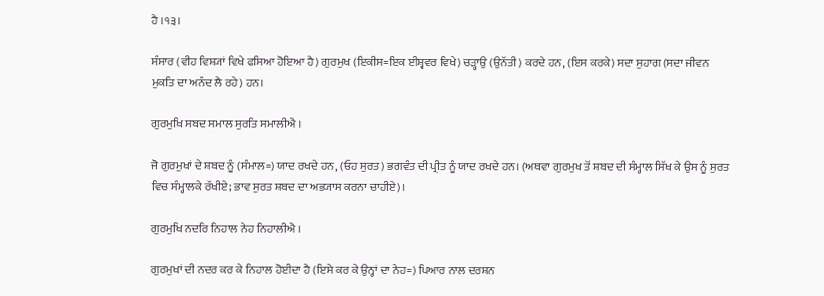ਹੈ ।੧੩।

ਸੰਸਾਰ (ਵੀਹ ਵਿਸ਼੍ਯਾਂ ਵਿਖੇ ਫਸਿਆ ਹੋਇਆ ਹੈ) ਗੁਰਮੁਖ (ਇਕੀਸ=ਇਕ ਈਸ਼੍ਵਵਰ ਵਿਖੇ) ਚੜ੍ਹਾਉ (ਉਨੱਤੀ) ਕਰਦੇ ਹਨ, (ਇਸ ਕਰਕੇ) ਸਦਾ ਸੁਹਾਗ (ਸਦਾ ਜੀਵਨ ਮੁਕਤਿ ਦਾ ਅਨੰਦ ਲੈ ਰਹੇ) ਹਨ।

ਗੁਰਮੁਖਿ ਸਬਦ ਸਮਾਲ ਸੁਰਤਿ ਸਮਾਲੀਐ ।

ਜੋ ਗੁਰਮੁਖਾਂ ਦੇ ਸ਼ਬਦ ਨੂੰ (ਸੰਮਾਲ=) ਯਾਦ ਰਖਦੇ ਹਨ, (ਓਹ ਸੁਰਤ) ਭਗਵੰਤ ਦੀ ਪ੍ਰੀਤ ਨੂੰ ਯਾਦ ਰਖਦੇ ਹਨ। (ਅਥਵਾ ਗੁਰਮੁਖ ਤੋਂ ਸ਼ਬਦ ਦੀ ਸੰਮ੍ਹਾਲ ਸਿੱਖ ਕੇ ਉਸ ਨੂੰ ਸੁਰਤ ਵਿਚ ਸੰਮ੍ਹਾਲਕੇ ਰੱਖੀਏ; ਭਾਵ ਸੁਰਤ ਸ਼ਬਦ ਦਾ ਅਭ੍ਯਾਸ ਕਰਨਾ ਚਾਹੀਏ)।

ਗੁਰਮੁਖਿ ਨਦਰਿ ਨਿਹਾਲ ਨੇਹ ਨਿਹਾਲੀਐ ।

ਗੁਰਮੁਖਾਂ ਦੀ ਨਦਰ ਕਰ ਕੇ ਨਿਹਾਲ ਹੋਈਦਾ ਹੈ (ਇਸੇ ਕਰ ਕੇ ਉਨ੍ਹਾਂ ਦਾ ਨੇਹ=) ਪਿਆਰ ਨਾਲ ਦਰਸ਼ਨ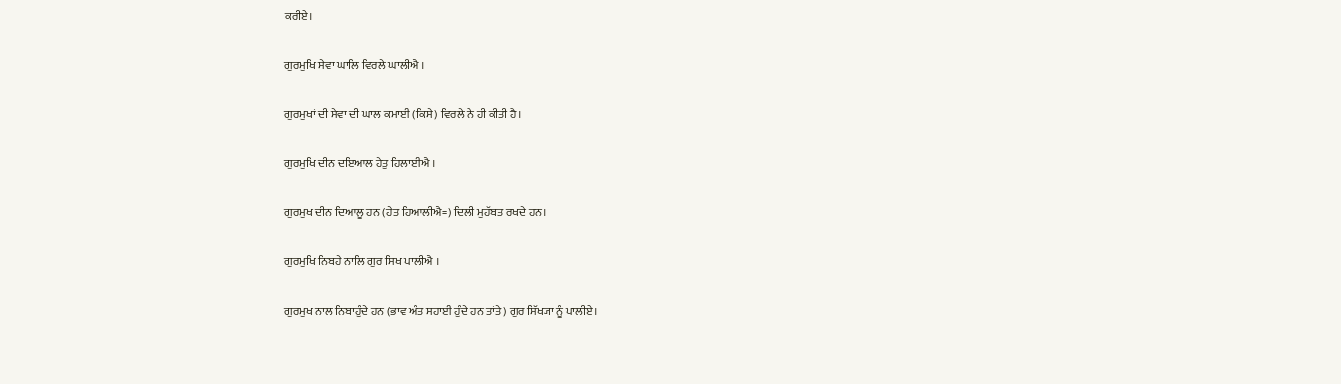ਕਰੀਏ।

ਗੁਰਮੁਖਿ ਸੇਵਾ ਘਾਲਿ ਵਿਰਲੇ ਘਾਲੀਐ ।

ਗੁਰਮੁਖਾਂ ਦੀ ਸੇਵਾ ਦੀ ਘਾਲ ਕਮਾਈ (ਕਿਸੇ) ਵਿਰਲੇ ਨੇ ਹੀ ਕੀਤੀ ਹੈ।

ਗੁਰਮੁਖਿ ਦੀਨ ਦਇਆਲ ਹੇਤੁ ਹਿਲਾਈਐ ।

ਗੁਰਮੁਖ ਦੀਨ ਦਿਆਲੂ ਹਨ (ਹੇਤ ਹਿਆਲੀਐ=) ਦਿਲੀ ਮੁਹੱਬਤ ਰਖਦੇ ਹਨ।

ਗੁਰਮੁਖਿ ਨਿਬਹੇ ਨਾਲਿ ਗੁਰ ਸਿਖ ਪਾਲੀਐ ।

ਗੁਰਮੁਖ ਨਾਲ ਨਿਬਾਹੁੰਦੇ ਹਨ (ਭਾਵ ਅੰਤ ਸਹਾਈ ਹੁੰਦੇ ਹਨ ਤਾਂਤੇ) ਗੁਰ ਸਿੱਖ੍ਯਾ ਨੂੰ ਪਾਲੀਏ।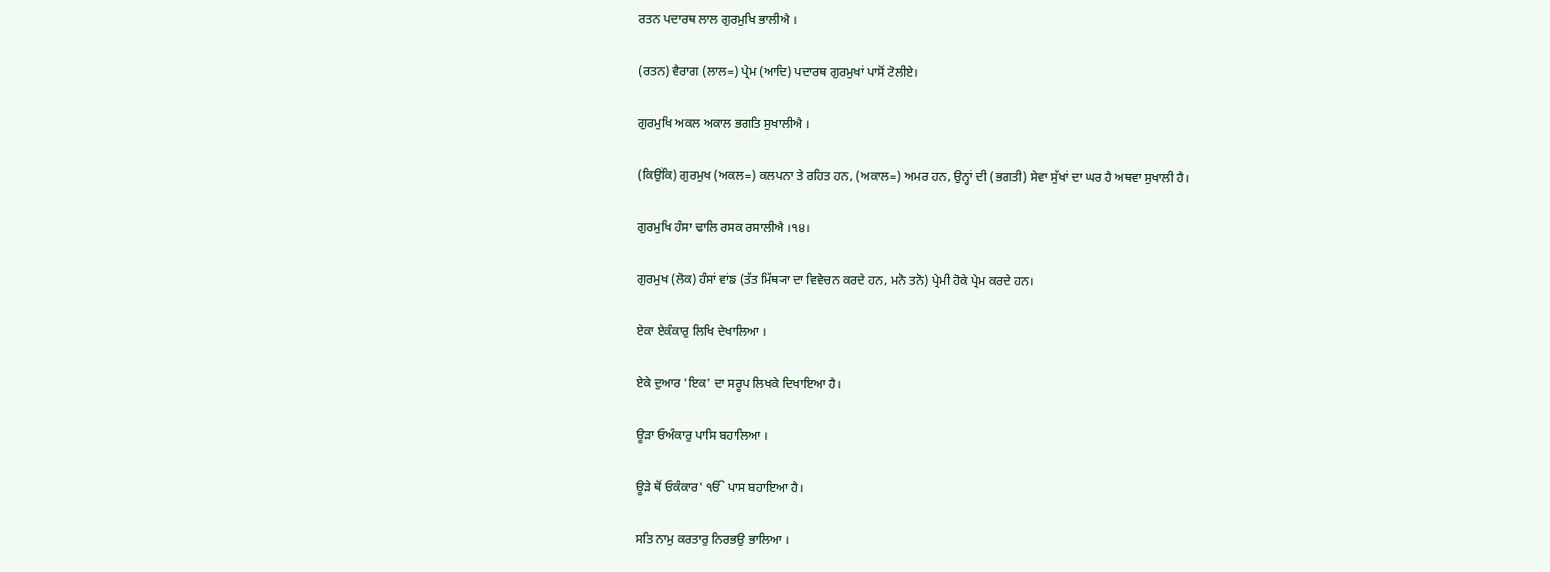ਰਤਨ ਪਦਾਰਥ ਲਾਲ ਗੁਰਮੁਖਿ ਭਾਲੀਐ ।

(ਰਤਨ) ਵੈਰਾਗ (ਲਾਲ=) ਪ੍ਰੇਮ (ਆਦਿ) ਪਦਾਰਥ ਗੁਰਮੁਖਾਂ ਪਾਸੋਂ ਟੋਲੀਏ।

ਗੁਰਮੁਖਿ ਅਕਲ ਅਕਾਲ ਭਗਤਿ ਸੁਖਾਲੀਐ ।

(ਕਿਉਂਕਿ) ਗੁਰਮੁਖ (ਅਕਲ=) ਕਲਪਨਾ ਤੇ ਰਹਿਤ ਹਨ, (ਅਕਾਲ=) ਅਮਰ ਹਨ, ਉਨ੍ਹਾਂ ਦੀ (ਭਗਤੀ) ਸੇਵਾ ਸੁੱਖਾਂ ਦਾ ਘਰ ਹੈ ਅਥਵਾ ਸੁਖਾਲੀ ਹੈ।

ਗੁਰਮੁਖਿ ਹੰਸਾ ਢਾਲਿ ਰਸਕ ਰਸਾਲੀਐ ।੧੪।

ਗੁਰਮੁਖ (ਲੋਕ) ਹੰਸਾਂ ਵਾਂਙ (ਤੱਤ ਮਿੱਥ੍ਯਾ ਦਾ ਵਿਵੇਚਨ ਕਰਦੇ ਹਨ, ਮਨੋ ਤਨੋ) ਪ੍ਰੇਮੀ ਹੋਕੇ ਪ੍ਰੇਮ ਕਰਦੇ ਹਨ।

ਏਕਾ ਏਕੰਕਾਰੁ ਲਿਖਿ ਦੇਖਾਲਿਆ ।

ਏਕੇ ਦੁਆਰ 'ਇਕ' ਦਾ ਸਰੂਪ ਲਿਖਕੇ ਦਿਖਾਇਆ ਹੈ।

ਊੜਾ ਓਅੰਕਾਰੁ ਪਾਸਿ ਬਹਾਲਿਆ ।

ਊੜੇ ਥੋਂ ਓਕੰਕਾਰ' ੴ ਪਾਸ ਬਹਾਇਆ ਹੈ।

ਸਤਿ ਨਾਮੁ ਕਰਤਾਰੁ ਨਿਰਭਉ ਭਾਲਿਆ ।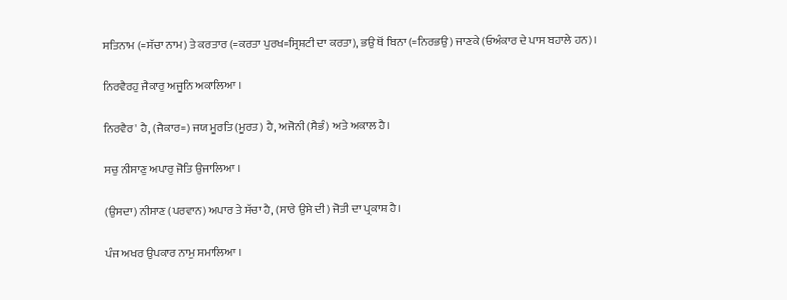ਸਤਿਨਾਮ (=ਸੱਚਾ ਨਾਮ) ਤੇ ਕਰਤਾਰ (=ਕਰਤਾ ਪੁਰਖ=ਸ੍ਰਿਸ਼ਟੀ ਦਾ ਕਰਤਾ), ਭਉ ਥੋਂ ਬਿਨਾ (=ਨਿਰਭਉ) ਜਾਣਕੇ (ਓਅੰਕਾਰ ਦੇ ਪਾਸ ਬਹਾਲੇ ਹਨ)।

ਨਿਰਵੈਰਹੁ ਜੈਕਾਰੁ ਅਜੂਨਿ ਅਕਾਲਿਆ ।

ਨਿਰਵੈਰ' ਹੈ, (ਜੈਕਾਰ=) ਜਯ ਮੂਰਤਿ (ਮੂਰਤ) ਹੈ, ਅਜੋਨੀ (ਸੈਭੰ) ਅਤੇ ਅਕਾਲ ਹੈ।

ਸਚੁ ਨੀਸਾਣੁ ਅਪਾਰੁ ਜੋਤਿ ਉਜਾਲਿਆ ।

(ਉਸਦਾ) ਨੀਸਾਣ (ਪਰਵਾਨ) ਅਪਾਰ ਤੇ ਸੱਚਾ ਹੈ, (ਸਾਰੇ ਉਸੇ ਦੀ) ਜੋਤੀ ਦਾ ਪ੍ਰਕਾਸ਼ ਹੈ।

ਪੰਜ ਅਖਰ ਉਪਕਾਰ ਨਾਮੁ ਸਮਾਲਿਆ ।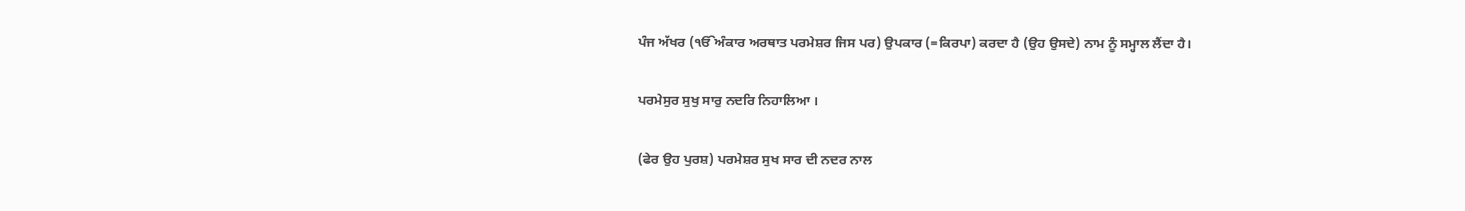ਪੰਜ ਅੱਖਰ (ੴਅੰਕਾਰ ਅਰਥਾਤ ਪਰਮੇਸ਼ਰ ਜਿਸ ਪਰ) ਉਪਕਾਰ (=ਕਿਰਪਾ) ਕਰਦਾ ਹੈ (ਉਹ ਉਸਦੇ) ਨਾਮ ਨੂੰ ਸਮ੍ਹਾਲ ਲੈਂਦਾ ਹੈ।

ਪਰਮੇਸੁਰ ਸੁਖੁ ਸਾਰੁ ਨਦਰਿ ਨਿਹਾਲਿਆ ।

(ਫੇਰ ਉਹ ਪੁਰਸ਼) ਪਰਮੇਸ਼ਰ ਸੁਖ ਸਾਰ ਦੀ ਨਦਰ ਨਾਲ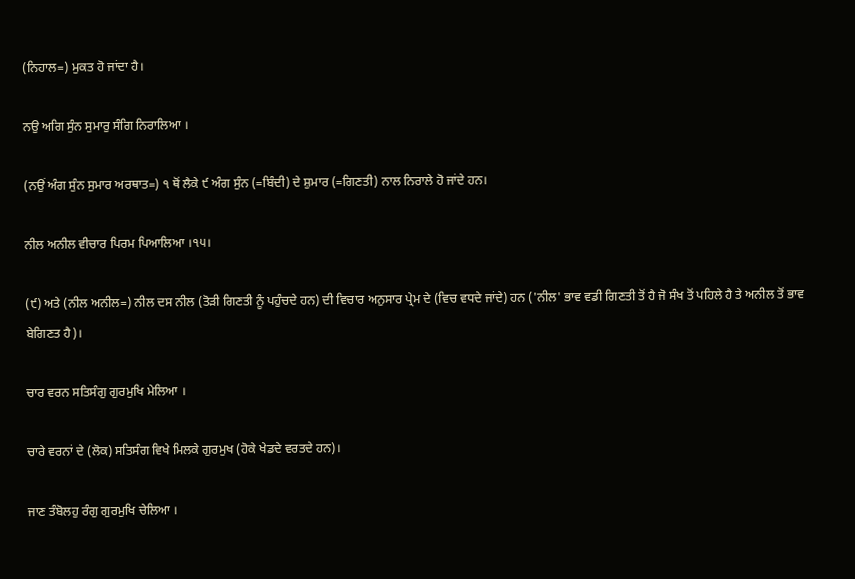(ਨਿਹਾਲ=) ਮੁਕਤ ਹੋ ਜਾਂਦਾ ਹੈ।

ਨਉ ਅਗਿ ਸੁੰਨ ਸੁਮਾਰੁ ਸੰਗਿ ਨਿਰਾਲਿਆ ।

(ਨਉਂ ਅੰਗ ਸੁੰਨ ਸੁਮਾਰ ਅਰਥਾਤ=) ੧ ਥੋਂ ਲੈਕੇ ੯ ਅੰਗ ਸੁੰਨ (=ਬਿੰਦੀ) ਦੇ ਸ਼ੁਮਾਰ (=ਗਿਣਤੀ) ਨਾਲ ਨਿਰਾਲੇ ਹੋ ਜਾਂਦੇ ਹਨ।

ਨੀਲ ਅਨੀਲ ਵੀਚਾਰ ਪਿਰਮ ਪਿਆਲਿਆ ।੧੫।

(੯) ਅਤੇ (ਨੀਲ ਅਨੀਲ=) ਨੀਲ ਦਸ ਨੀਲ (ਤੋੜੀ ਗਿਣਤੀ ਨੂੰ ਪਹੁੰਚਦੇ ਹਨ) ਦੀ ਵਿਚਾਰ ਅਨੁਸਾਰ ਪ੍ਰੇਮ ਦੇ (ਵਿਚ ਵਧਦੇ ਜਾਂਦੇ) ਹਨ ('ਨੀਲ' ਭਾਵ ਵਡੀ ਗਿਣਤੀ ਤੋਂ ਹੈ ਜੋ ਸੰਖ ਤੋਂ ਪਹਿਲੇ ਹੈ ਤੇ ਅਨੀਲ ਤੋਂ ਭਾਵ ਬੇਗਿਣਤ ਹੈ)।

ਚਾਰ ਵਰਨ ਸਤਿਸੰਗੁ ਗੁਰਮੁਖਿ ਮੇਲਿਆ ।

ਚਾਰੇ ਵਰਨਾਂ ਦੇ (ਲੋਕ) ਸਤਿਸੰਗ ਵਿਖੇ ਮਿਲਕੇ ਗੁਰਮੁਖ (ਹੋਕੇ ਖੇਡਦੇ ਵਰਤਦੇ ਹਨ)।

ਜਾਣ ਤੰਬੋਲਹੁ ਰੰਗੁ ਗੁਰਮੁਖਿ ਚੇਲਿਆ ।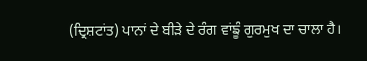(ਦ੍ਰਿਸ਼ਟਾਂਤ) ਪਾਨਾਂ ਦੇ ਬੀੜੇ ਦੇ ਰੰਗ ਵਾਂਙੂੰ ਗੁਰਮੁਖ ਦਾ ਚਾਲਾ ਹੈ।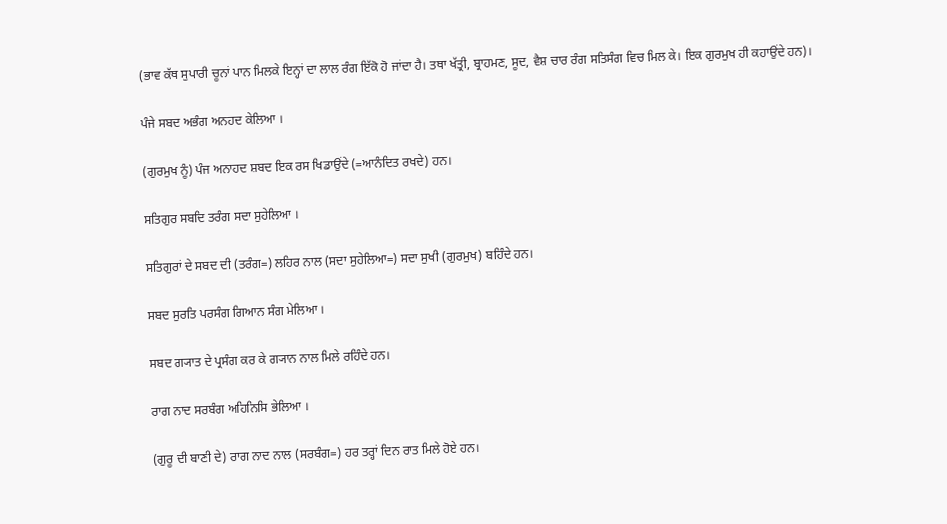(ਭਾਵ ਕੱਥ ਸੁਪਾਰੀ ਚੂਨਾਂ ਪਾਨ ਮਿਲਕੇ ਇਨ੍ਹਾਂ ਦਾ ਲਾਲ ਰੰਗ ਇੱਕੋ ਹੋ ਜਾਂਦਾ ਹੈ। ਤਥਾ ਖੱਤ੍ਰੀ, ਬ੍ਰਾਹਮਣ, ਸੂਦ, ਵੈਸ਼ ਚਾਰ ਰੰਗ ਸਤਿਸੰਗ ਵਿਚ ਮਿਲ ਕੇ। ਇਕ ਗੁਰਮੁਖ ਹੀ ਕਹਾਉਂਦੇ ਹਨ)।

ਪੰਜੇ ਸਬਦ ਅਭੰਗ ਅਨਹਦ ਕੇਲਿਆ ।

(ਗੁਰਮੁਖ ਨੂੰ) ਪੰਜ ਅਨਾਹਦ ਸ਼ਬਦ ਇਕ ਰਸ ਖਿਡਾਉਂਦੇ (=ਆਨੰਦਿਤ ਰਖਦੇ) ਹਨ।

ਸਤਿਗੁਰ ਸਬਦਿ ਤਰੰਗ ਸਦਾ ਸੁਹੇਲਿਆ ।

ਸਤਿਗੁਰਾਂ ਦੇ ਸਬਦ ਦੀ (ਤਰੰਗ=) ਲਹਿਰ ਨਾਲ (ਸਦਾ ਸੁਹੇਲਿਆ=) ਸਦਾ ਸੁਖੀ (ਗੁਰਮੁਖ) ਬਹਿੰਦੇ ਹਨ।

ਸਬਦ ਸੁਰਤਿ ਪਰਸੰਗ ਗਿਆਨ ਸੰਗ ਮੇਲਿਆ ।

ਸਬਦ ਗ੍ਯਾਤ ਦੇ ਪ੍ਰਸੰਗ ਕਰ ਕੇ ਗ੍ਯਾਨ ਨਾਲ ਮਿਲੇ ਰਹਿੰਦੇ ਹਨ।

ਰਾਗ ਨਾਦ ਸਰਬੰਗ ਅਹਿਨਿਸਿ ਭੇਲਿਆ ।

(ਗੁਰੂ ਦੀ ਬਾਣੀ ਦੇ) ਰਾਗ ਨਾਦ ਨਾਲ (ਸਰਬੰਗ=) ਹਰ ਤਰ੍ਹਾਂ ਦਿਨ ਰਾਤ ਮਿਲੇ ਹੋਏ ਹਨ।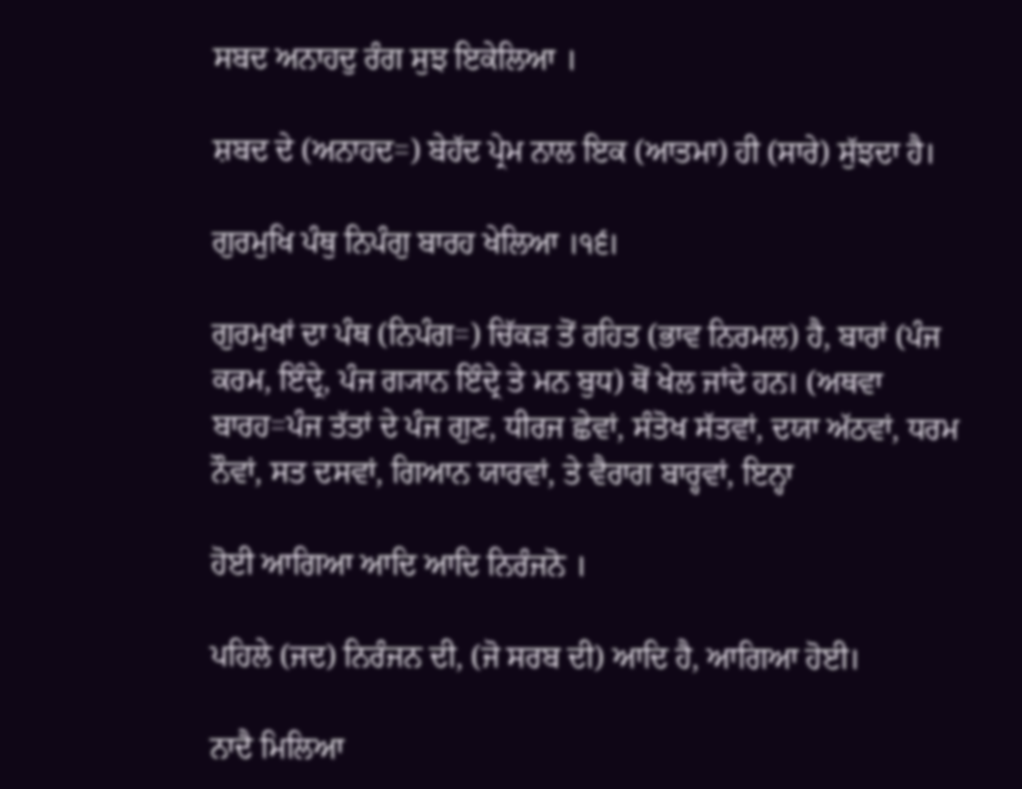ਸਬਦ ਅਨਾਹਦੁ ਰੰਗ ਸੁਝ ਇਕੇਲਿਆ ।

ਸ਼ਬਦ ਦੇ (ਅਨਾਹਦ=) ਬੇਹੱਦ ਪ੍ਰੇਮ ਨਾਲ ਇਕ (ਆਤਮਾ) ਹੀ (ਸਾਰੇ) ਸੁੱਝਦਾ ਹੈ।

ਗੁਰਮੁਖਿ ਪੰਥੁ ਨਿਪੰਗੁ ਬਾਰਹ ਖੇਲਿਆ ।੧੬।

ਗੁਰਮੁਖਾਂ ਦਾ ਪੰਥ (ਨਿਪੰਗ=) ਚਿੱਕੜ ਤੋਂ ਰਹਿਤ (ਭਾਵ ਨਿਰਮਲ) ਹੈ, ਬਾਰਾਂ (ਪੰਜ ਕਰਮ, ਇੰਦ੍ਰੇ, ਪੰਜ ਗ੍ਯਾਨ ਇੰਦ੍ਰੇ ਤੇ ਮਨ ਬੁਧ) ਥੋਂ ਖੇਲ ਜਾਂਦੇ ਹਨ। (ਅਥਵਾ ਬਾਰਹ=ਪੰਜ ਤੱਤਾਂ ਦੇ ਪੰਜ ਗੁਣ, ਧੀਰਜ ਛੇਵਾਂ, ਸੰਤੋਖ ਸੱਤਵਾਂ, ਦਯਾ ਅੱਠਵਾਂ, ਧਰਮ ਨੌਵਾਂ, ਸਤ ਦਸਵਾਂ, ਗਿਆਨ ਯਾਰਵਾਂ, ਤੇ ਵੈਰਾਗ ਬਾਰ੍ਹਵਾਂ, ਇਨ੍ਹਾ

ਹੋਈ ਆਗਿਆ ਆਦਿ ਆਦਿ ਨਿਰੰਜਨੋ ।

ਪਹਿਲੇ (ਜਦ) ਨਿਰੰਜਨ ਦੀ, (ਜੋ ਸਰਬ ਦੀ) ਆਦਿ ਹੈ, ਆਗਿਆ ਹੋਈ।

ਨਾਦੈ ਮਿਲਿਆ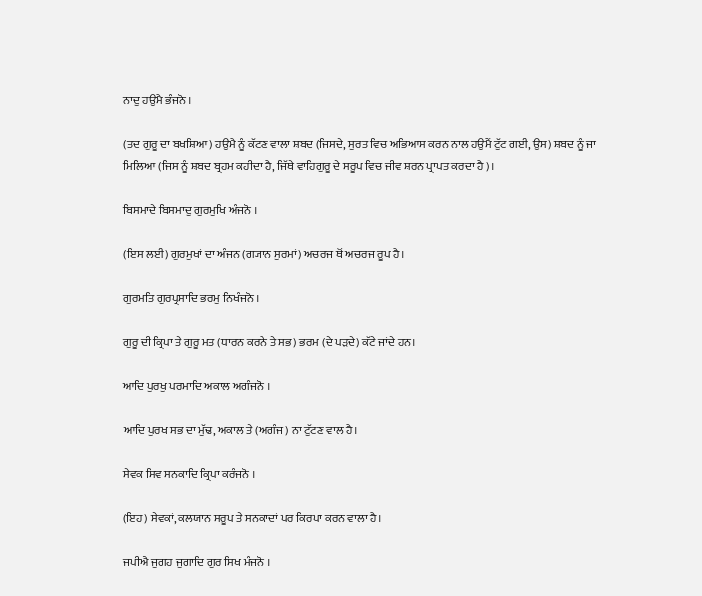ਨਾਦੁ ਹਉਮੈ ਭੰਜਨੋ ।

(ਤਦ ਗੁਰੂ ਦਾ ਬਖਸ਼ਿਆ) ਹਉਮੈ ਨੂੰ ਕੱਟਣ ਵਾਲਾ ਸ਼ਬਦ (ਜਿਸਦੇ, ਸੁਰਤ ਵਿਚ ਅਭਿਆਸ ਕਰਨ ਨਾਲ ਹਉਮੈਂ ਟੁੱਟ ਗਈ, ਉਸ) ਸ਼ਬਦ ਨੂੰ ਜਾ ਮਿਲਿਆ (ਜਿਸ ਨੂੰ ਸ਼ਬਦ ਬ੍ਰਹਮ ਕਹੀਦਾ ਹੈ, ਜਿੱਥੇ ਵਾਹਿਗੁਰੂ ਦੇ ਸਰੂਪ ਵਿਚ ਜੀਵ ਸ਼ਰਨ ਪ੍ਰਾਪਤ ਕਰਦਾ ਹੈ)।

ਬਿਸਮਾਦੇ ਬਿਸਮਾਦੁ ਗੁਰਮੁਖਿ ਅੰਜਨੋ ।

(ਇਸ ਲਈ) ਗੁਰਮੁਖਾਂ ਦਾ ਅੰਜਨ (ਗ੍ਯਾਨ ਸੁਰਮਾਂ) ਅਚਰਜ ਥੋਂ ਅਚਰਜ ਰੂਪ ਹੈ।

ਗੁਰਮਤਿ ਗੁਰਪ੍ਰਸਾਦਿ ਭਰਮੁ ਨਿਖੰਜਨੋ ।

ਗੁਰੂ ਦੀ ਕ੍ਰਿਪਾ ਤੇ ਗੁਰੂ ਮਤ (ਧਾਰਨ ਕਰਨੇ ਤੇ ਸਭ) ਭਰਮ (ਦੇ ਪੜਦੇ) ਕੱਟੇ ਜਾਂਦੇ ਹਨ।

ਆਦਿ ਪੁਰਖੁ ਪਰਮਾਦਿ ਅਕਾਲ ਅਗੰਜਨੋ ।

ਆਦਿ ਪੁਰਖ ਸਭ ਦਾ ਮੁੱਢ, ਅਕਾਲ ਤੇ (ਅਗੰਜ) ਨਾ ਟੁੱਟਣ ਵਾਲ ਹੈ।

ਸੇਵਕ ਸਿਵ ਸਨਕਾਦਿ ਕ੍ਰਿਪਾ ਕਰੰਜਨੋ ।

(ਇਹ) ਸੇਵਕਾਂ, ਕਲਯਾਨ ਸਰੂਪ ਤੇ ਸਨਕਾਦਾਂ ਪਰ ਕਿਰਪਾ ਕਰਨ ਵਾਲਾ ਹੈ।

ਜਪੀਐ ਜੁਗਹ ਜੁਗਾਦਿ ਗੁਰ ਸਿਖ ਮੰਜਨੋ ।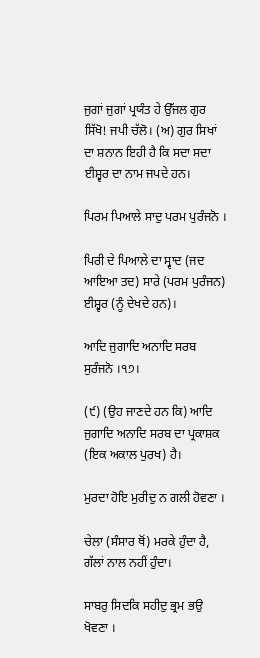ਜੁਗਾਂ ਜੁਗਾਂ ਪ੍ਰਯੰਤ ਹੇ ਉੱਜਲ ਗੁਰ ਸਿੱਖੋ! ਜਪੀ ਚੱਲੋ। (ਅ) ਗੁਰ ਸਿਖਾਂ ਦਾ ਸ਼ਨਾਨ ਇਹੀ ਹੈ ਕਿ ਸਦਾ ਸਦਾ ਈਸ਼੍ਵਰ ਦਾ ਨਾਮ ਜਪਦੇ ਹਨ।

ਪਿਰਮ ਪਿਆਲੇ ਸਾਦੁ ਪਰਮ ਪੁਰੰਜਨੋ ।

ਪਿਰੀ ਦੇ ਪਿਆਲੇ ਦਾ ਸ੍ਵਾਦ (ਜਦ ਆਇਆ ਤਦ) ਸਾਰੇ (ਪਰਮ ਪੁਰੰਜਨ) ਈਸ਼੍ਵਰ (ਨੂੰ ਦੇਖਦੇ ਹਨ)।

ਆਦਿ ਜੁਗਾਦਿ ਅਨਾਦਿ ਸਰਬ ਸੁਰੰਜਨੋ ।੧੭।

(੯) (ਉਹ ਜਾਣਦੇ ਹਨ ਕਿ) ਆਦਿ ਜੁਗਾਦਿ ਅਨਾਦਿ ਸਰਬ ਦਾ ਪ੍ਰਕਾਸ਼ਕ (ਇਕ ਅਕਾਲ ਪੁਰਖ) ਹੈ।

ਮੁਰਦਾ ਹੋਇ ਮੁਰੀਦੁ ਨ ਗਲੀ ਹੋਵਣਾ ।

ਚੇਲਾ (ਸੰਸਾਰ ਥੋਂ) ਮਰਕੇ ਹੁੰਦਾ ਹੈ, ਗੱਲਾਂ ਨਾਲ ਨਹੀਂ ਹੁੰਦਾ।

ਸਾਬਰੁ ਸਿਦਕਿ ਸਹੀਦੁ ਭ੍ਰਮ ਭਉ ਖੋਵਣਾ ।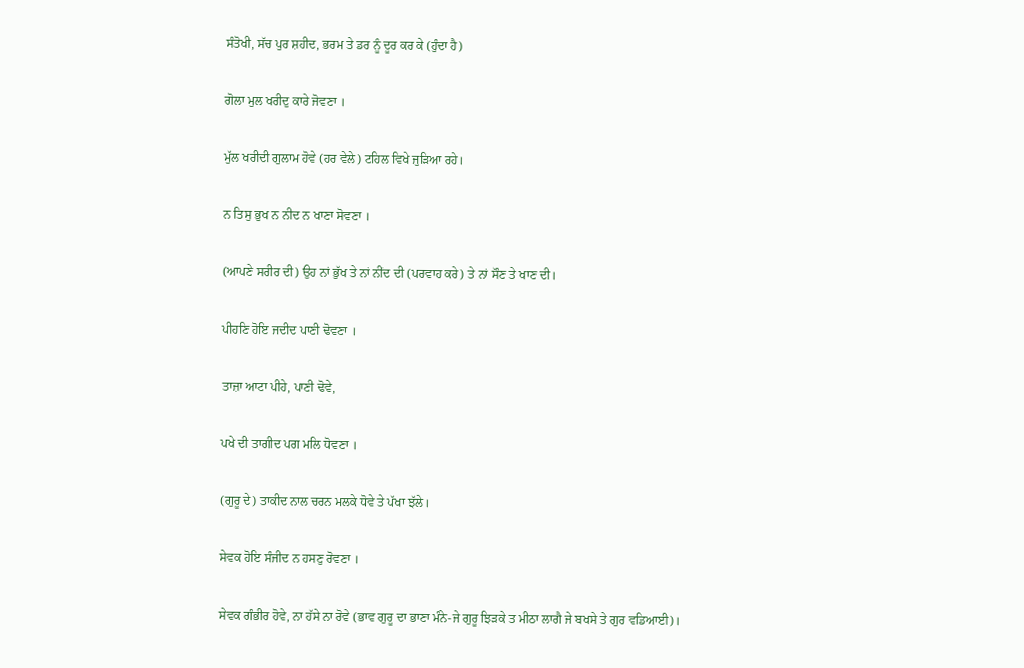ਸੰਤੋਖੀ, ਸੱਚ ਪੁਰ ਸ਼ਹੀਦ, ਭਰਮ ਤੇ ਡਰ ਨੂੰ ਦੂਰ ਕਰ ਕੇ (ਹੁੰਦਾ ਹੈ)

ਗੋਲਾ ਮੁਲ ਖਰੀਦੁ ਕਾਰੇ ਜੋਵਣਾ ।

ਮੁੱਲ ਖਰੀਦੀ ਗੁਲਾਮ ਹੋਵੇ (ਹਰ ਵੇਲੇ) ਟਹਿਲ ਵਿਖੇ ਜੁੜਿਆ ਰਹੇ।

ਨ ਤਿਸੁ ਭੁਖ ਨ ਨੀਦ ਨ ਖਾਣਾ ਸੋਵਣਾ ।

(ਆਪਣੇ ਸਰੀਰ ਦੀ) ਉਹ ਨਾਂ ਭੁੱਖ ਤੇ ਨਾਂ ਨੀਂਦ ਦੀ (ਪਰਵਾਹ ਕਰੇ) ਤੇ ਨਾਂ ਸੌਣ ਤੇ ਖਾਣ ਦੀ।

ਪੀਹਣਿ ਹੋਇ ਜਦੀਦ ਪਾਣੀ ਢੋਵਣਾ ।

ਤਾਜ਼ਾ ਆਟਾ ਪੀਹੇ, ਪਾਣੀ ਢੋਵੇ,

ਪਖੇ ਦੀ ਤਾਗੀਦ ਪਗ ਮਲਿ ਧੋਵਣਾ ।

(ਗੁਰੂ ਦੇ) ਤਾਕੀਦ ਨਾਲ ਚਰਨ ਮਲਕੇ ਧੋਵੇ ਤੇ ਪੱਖਾ ਝੱਲੇ।

ਸੇਵਕ ਹੋਇ ਸੰਜੀਦ ਨ ਹਸਣੁ ਰੋਵਣਾ ।

ਸੇਵਕ ਗੰਭੀਰ ਹੋਵੇ, ਨਾ ਹੱਸੇ ਨਾ ਰੋਵੇ (ਭਾਵ ਗੁਰੂ ਦਾ ਭਾਣਾ ਮੰਨੇ-ਜੇ ਗੁਰੂ ਝਿੜਕੇ ਤ ਮੀਠਾ ਲਾਗੈ ਜੇ ਬਖਸੇ ਤੇ ਗੁਰ ਵਡਿਆਈ)।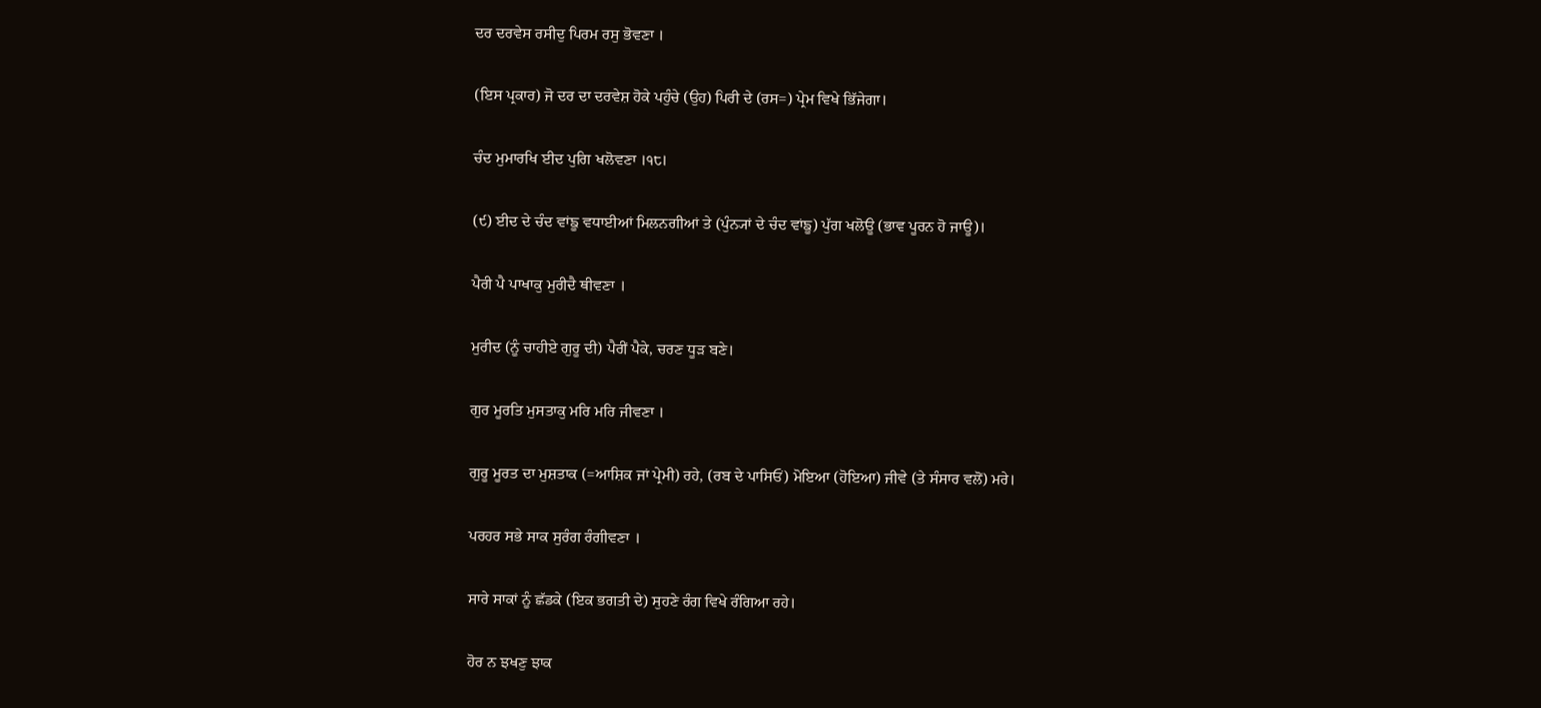ਦਰ ਦਰਵੇਸ ਰਸੀਦੁ ਪਿਰਮ ਰਸੁ ਭੋਵਣਾ ।

(ਇਸ ਪ੍ਰਕਾਰ) ਜੋ ਦਰ ਦਾ ਦਰਵੇਸ਼ ਹੋਕੇ ਪਹੁੰਚੇ (ਉਹ) ਪਿਰੀ ਦੇ (ਰਸ=) ਪ੍ਰੇਮ ਵਿਖੇ ਭਿੱਜੇਗਾ।

ਚੰਦ ਮੁਮਾਰਖਿ ਈਦ ਪੁਗਿ ਖਲੋਵਣਾ ।੧੮।

(੯) ਈਦ ਦੇ ਚੰਦ ਵਾਂਙੂ ਵਧਾਈਆਂ ਮਿਲਨਗੀਆਂ ਤੇ (ਪੁੰਨ੍ਯਾਂ ਦੇ ਚੰਦ ਵਾਂਙੂ) ਪੁੱਗ ਖਲੋਊ (ਭਾਵ ਪੂਰਨ ਹੋ ਜਾਊ)।

ਪੈਰੀ ਪੈ ਪਾਖਾਕੁ ਮੁਰੀਦੈ ਥੀਵਣਾ ।

ਮੁਰੀਦ (ਨੂੰ ਚਾਹੀਏ ਗੁਰੂ ਦੀ) ਪੈਰੀਂ ਪੈਕੇ, ਚਰਣ ਧੂੜ ਬਣੇ।

ਗੁਰ ਮੂਰਤਿ ਮੁਸਤਾਕੁ ਮਰਿ ਮਰਿ ਜੀਵਣਾ ।

ਗੁਰੂ ਮੂਰਤ ਦਾ ਮੁਸ਼ਤਾਕ (=ਆਸ਼ਿਕ ਜਾਂ ਪ੍ਰੇਮੀ) ਰਹੇ, (ਰਬ ਦੇ ਪਾਸਿਓਂ) ਮੋਇਆ (ਹੋਇਆ) ਜੀਵੇ (ਤੇ ਸੰਸਾਰ ਵਲੋਂ) ਮਰੇ।

ਪਰਹਰ ਸਭੇ ਸਾਕ ਸੁਰੰਗ ਰੰਗੀਵਣਾ ।

ਸਾਰੇ ਸਾਕਾਂ ਨੂੰ ਛੱਡਕੇ (ਇਕ ਭਗਤੀ ਦੇ) ਸੁਹਣੇ ਰੰਗ ਵਿਖੇ ਰੰਗਿਆ ਰਹੇ।

ਹੋਰ ਨ ਝਖਣੁ ਝਾਕ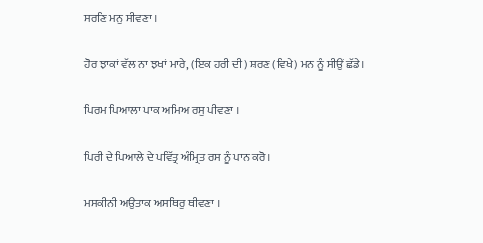ਸਰਣਿ ਮਨੁ ਸੀਵਣਾ ।

ਹੋਰ ਝਾਕਾਂ ਵੱਲ ਨਾ ਝਖਾਂ ਮਾਰੇ, (ਇਕ ਹਰੀ ਦੀ) ਸ਼ਰਣ (ਵਿਖੇ) ਮਨ ਨੂੰ ਸੀਉਂ ਛੱਡੇ।

ਪਿਰਮ ਪਿਆਲਾ ਪਾਕ ਅਮਿਅ ਰਸੁ ਪੀਵਣਾ ।

ਪਿਰੀ ਦੇ ਪਿਆਲੇ ਦੇ ਪਵਿੱਤ੍ਰ ਅੰਮ੍ਰਿਤ ਰਸ ਨੂੰ ਪਾਨ ਕਰੋ।

ਮਸਕੀਨੀ ਅਉਤਾਕ ਅਸਥਿਰੁ ਥੀਵਣਾ ।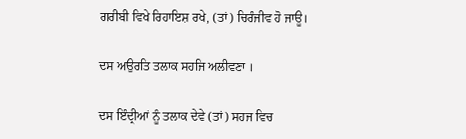ਗਰੀਬੀ ਵਿਖੇ ਰਿਹਾਇਸ਼ ਰਖੇ, (ਤਾਂ) ਚਿਰੰਜੀਵ ਹੋ ਜਾਊ।

ਦਸ ਅਉਰਤਿ ਤਲਾਕ ਸਹਜਿ ਅਲੀਵਣਾ ।

ਦਸ ਇੰਦ੍ਰੀਆਂ ਨੂੰ ਤਲਾਕ ਦੇਵੇ (ਤਾਂ) ਸਹਜ ਵਿਚ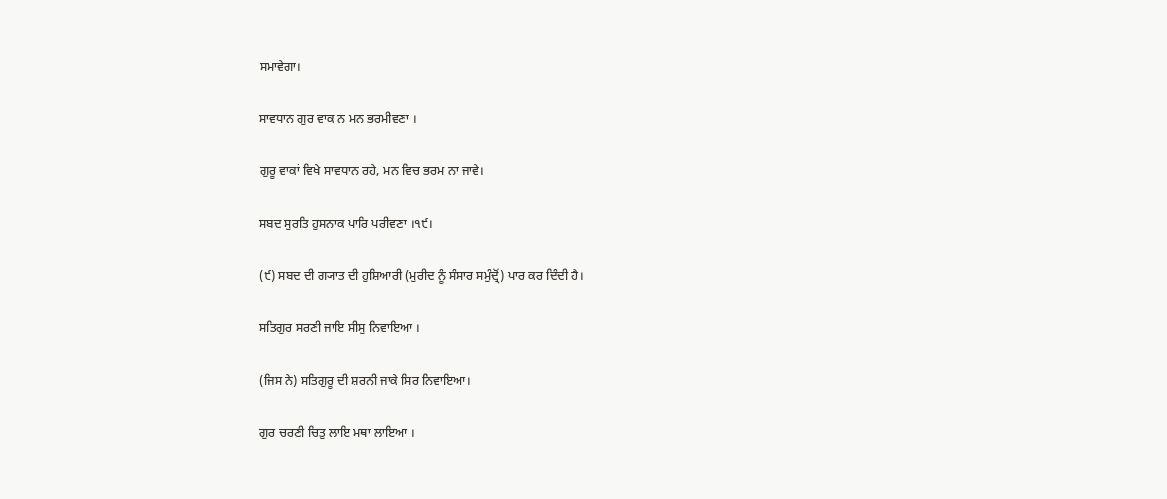ਸਮਾਵੇਗਾ।

ਸਾਵਧਾਨ ਗੁਰ ਵਾਕ ਨ ਮਨ ਭਰਮੀਵਣਾ ।

ਗੁਰੂ ਵਾਕਾਂ ਵਿਖੇ ਸਾਵਧਾਨ ਰਹੇ, ਮਨ ਵਿਚ ਭਰਮ ਨਾ ਜਾਵੇ।

ਸਬਦ ਸੁਰਤਿ ਹੁਸਨਾਕ ਪਾਰਿ ਪਰੀਵਣਾ ।੧੯।

(੯) ਸਬਦ ਦੀ ਗ੍ਯਾਤ ਦੀ ਹੁਸ਼ਿਆਰੀ (ਮੁਰੀਦ ਨੂੰ ਸੰਸਾਰ ਸਮੁੰਦ੍ਰੋਂ) ਪਾਰ ਕਰ ਦਿੰਦੀ ਹੈ।

ਸਤਿਗੁਰ ਸਰਣੀ ਜਾਇ ਸੀਸੁ ਨਿਵਾਇਆ ।

(ਜਿਸ ਨੇ) ਸਤਿਗੁਰੂ ਦੀ ਸ਼ਰਨੀ ਜਾਕੇ ਸਿਰ ਨਿਵਾਇਆ।

ਗੁਰ ਚਰਣੀ ਚਿਤੁ ਲਾਇ ਮਥਾ ਲਾਇਆ ।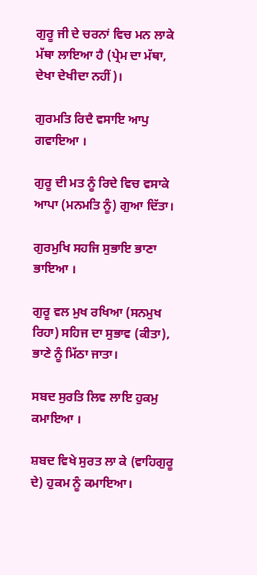ਗੁਰੂ ਜੀ ਦੇ ਚਰਨਾਂ ਵਿਚ ਮਨ ਲਾਕੇ ਮੱਥਾ ਲਾਇਆ ਹੈ (ਪ੍ਰੇਮ ਦਾ ਮੱਥਾ, ਦੇਖਾ ਦੇਖੀਦਾ ਨਹੀਂ)।

ਗੁਰਮਤਿ ਰਿਦੈ ਵਸਾਇ ਆਪੁ ਗਵਾਇਆ ।

ਗੁਰੂ ਦੀ ਮਤ ਨੂੰ ਰਿਦੇ ਵਿਚ ਵਸਾਕੇ ਆਪਾ (ਮਨਮਤਿ ਨੂੰ) ਗੁਆ ਦਿੱਤਾ।

ਗੁਰਮੁਖਿ ਸਹਜਿ ਸੁਭਾਇ ਭਾਣਾ ਭਾਇਆ ।

ਗੁਰੂ ਵਲ ਮੁਖ ਰਖਿਆ (ਸਨਮੁਖ ਰਿਹਾ) ਸਹਿਜ ਦਾ ਸੁਭਾਵ (ਕੀਤਾ), ਭਾਣੇ ਨੂੰ ਮਿੱਠਾ ਜਾਤਾ।

ਸਬਦ ਸੁਰਤਿ ਲਿਵ ਲਾਇ ਹੁਕਮੁ ਕਮਾਇਆ ।

ਸ਼ਬਦ ਵਿਖੇ ਸੁਰਤ ਲਾ ਕੇ (ਵਾਹਿਗੁਰੂ ਦੇ) ਹੁਕਮ ਨੂੰ ਕਮਾਇਆ।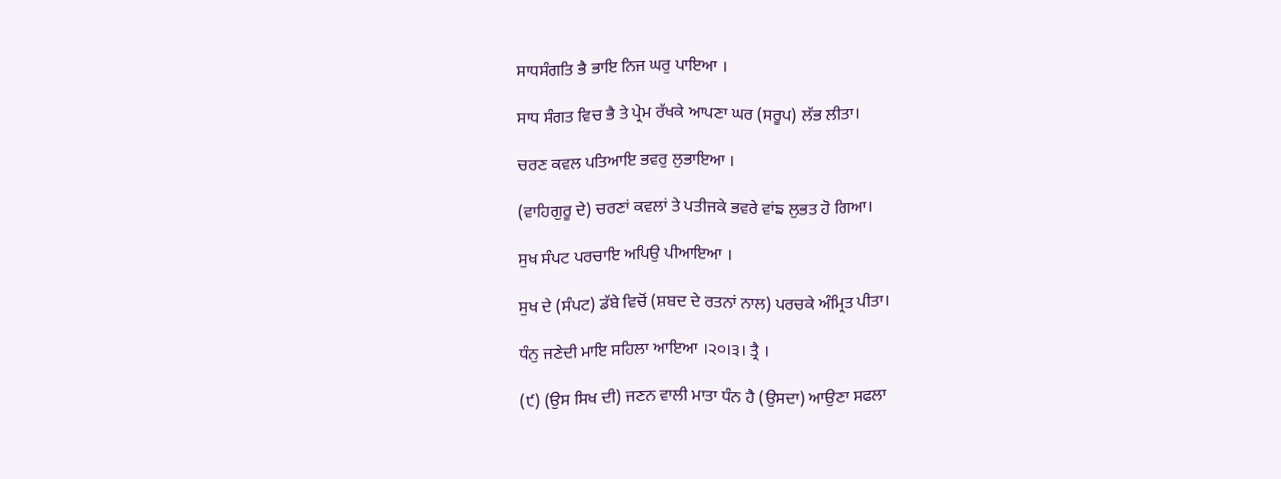ਸਾਧਸੰਗਤਿ ਭੈ ਭਾਇ ਨਿਜ ਘਰੁ ਪਾਇਆ ।

ਸਾਧ ਸੰਗਤ ਵਿਚ ਭੈ ਤੇ ਪ੍ਰੇਮ ਰੱਖਕੇ ਆਪਣਾ ਘਰ (ਸਰੂਪ) ਲੱਭ ਲੀਤਾ।

ਚਰਣ ਕਵਲ ਪਤਿਆਇ ਭਵਰੁ ਲੁਭਾਇਆ ।

(ਵਾਹਿਗੁਰੂ ਦੇ) ਚਰਣਾਂ ਕਵਲਾਂ ਤੇ ਪਤੀਜਕੇ ਭਵਰੇ ਵਾਂਙ ਲੁਭਤ ਹੋ ਗਿਆ।

ਸੁਖ ਸੰਪਟ ਪਰਚਾਇ ਅਪਿਉ ਪੀਆਇਆ ।

ਸੁਖ ਦੇ (ਸੰਪਟ) ਡੱਬੇ ਵਿਚੋਂ (ਸ਼ਬਦ ਦੇ ਰਤਨਾਂ ਨਾਲ) ਪਰਚਕੇ ਅੰਮ੍ਰਿਤ ਪੀਤਾ।

ਧੰਨੁ ਜਣੇਦੀ ਮਾਇ ਸਹਿਲਾ ਆਇਆ ।੨੦।੩। ਤ੍ਰੈ ।

(੯) (ਉਸ ਸਿਖ ਦੀ) ਜਣਨ ਵਾਲੀ ਮਾਤਾ ਧੰਨ ਹੈ (ਉਸਦਾ) ਆਉਣਾ ਸਫਲਾ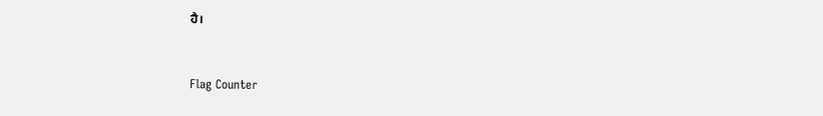ਹੈ।


Flag Counter